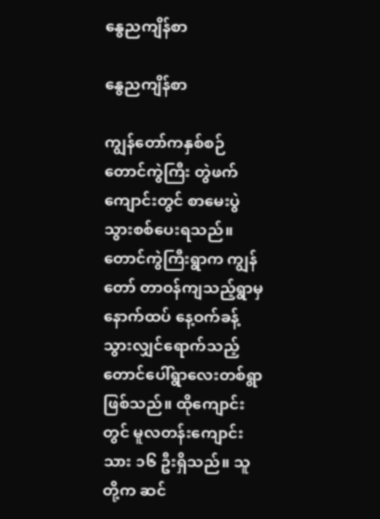နွေညကျိန်စာ

နွေညကျိန်စာ

ကျွန်တော်ကနှစ်စဉ် တောင်ကွဲကြီး တွဲဖက်ကျောင်းတွင် စာမေးပွဲ သွားစစ်ပေးရသည်။ တောင်ကွဲကြီးရွာက ကျွန်တော် တာဝန်ကျသည့်ရွာမှ နောက်ထပ် နေ့ဝက်ခန့်သွားလျှင်ရောက်သည့် တောင်ပေါ်ရွာလေးတစ်ရွာ ဖြစ်သည်။ ထိုကျောင်းတွင် မူလတန်းကျောင်းသား ၁၆ ဦးရှိသည်။ သူတို့က ဆင်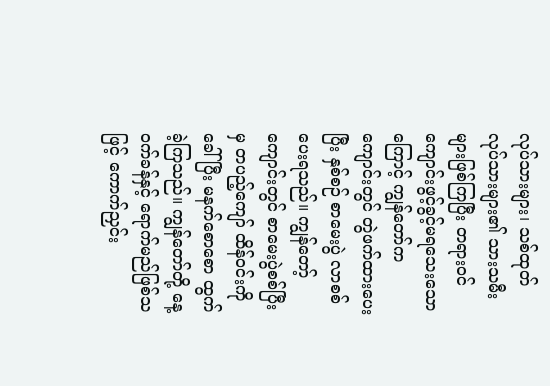လုပ်သားများ၊ သစ်ထုတ် လုပ်သားများ၏ သားသမီးများဖြစ်ကြပြီး တရားဝင်ကျောင်းဖွင့်ခွင့်မရသေးသောကြောင့် ကျွန်တော်က ကျောင်းတွင် တွဲဖက်ထားပေးပြီး နှစ်စဉ် စာမေးပွဲ လာစစ်ပေးရသည်။ ကျွန်တော့်ကျောင်းတွင် စာမေးပွဲစစ်ပြီးမှ တပည့်ကျော် ထိန်ဝင်းကိုခေါ်ပြီး မနက်စောစော ထွက်ခဲ့ကြသည်။ ကျွန်တော်တို့ နေ့ဝက်ခန်နှင့် ရောက်မည်ဖြစ်သဖြင့် ကောက်ညှင်း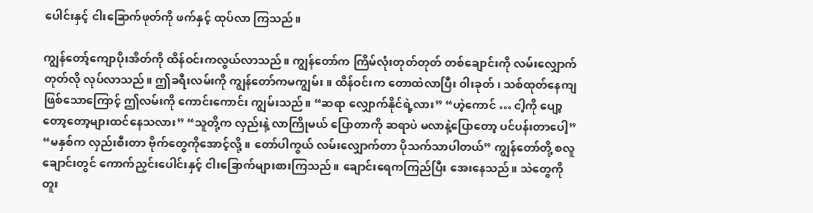ပေါင်းနှင့် ငါးခြောက်ဖုတ်ကို ဖက်နှင့် ထုပ်လာ ကြသည်။

ကျွန်တော့်ကျောပိုးအိတ်ကို ထိန်ဝင်းကလွယ်လာသည်။ ကျွန်တော်က ကြိမ်လုံးတုတ်တုတ် တစ်ချောင်းကို လမ်းလျှောက်တုတ်လို လုပ်လာသည်။ ဤခရီးလမ်းကို ကျွန်တော်ကမကျွမ်း။ ထိန်ဝင်းက တောထဲလာပြီး ဝါးခုတ်၊ သစ်ထုတ်နေကျဖြစ်သောကြောင့် ဤလမ်းကို ကောင်းကောင်း ကျွမ်းသည်။ “ဆရာ လျှောက်နိုင်ရဲ့လား” “ဟဲ့ကောင် … ငါ့ကို ပျော့တော့တော့များထင်နေသလား” “သူတို့က လှည်းနဲ့ လာကြိုမယ် ပြောတာကို ဆရာပဲ မလာနဲ့ပြောတော့ ပင်ပန်းတာပေါ့” “မနှစ်က လှည်းစီးတာ ဗိုက်တွေကိုအောင့်လို့။ တော်ပါကွယ် လမ်းလျှောက်တာ ပိုသက်သာပါတယ်” ကျွန်တော်တို့ စလူချောင်းတွင် ကောက်ညှင်းပေါင်းနှင့် ငါးခြောက်များစားကြသည်။ ချောင်းရေကကြည်ပြီး အေးနေသည်။ သဲတွေကို တူး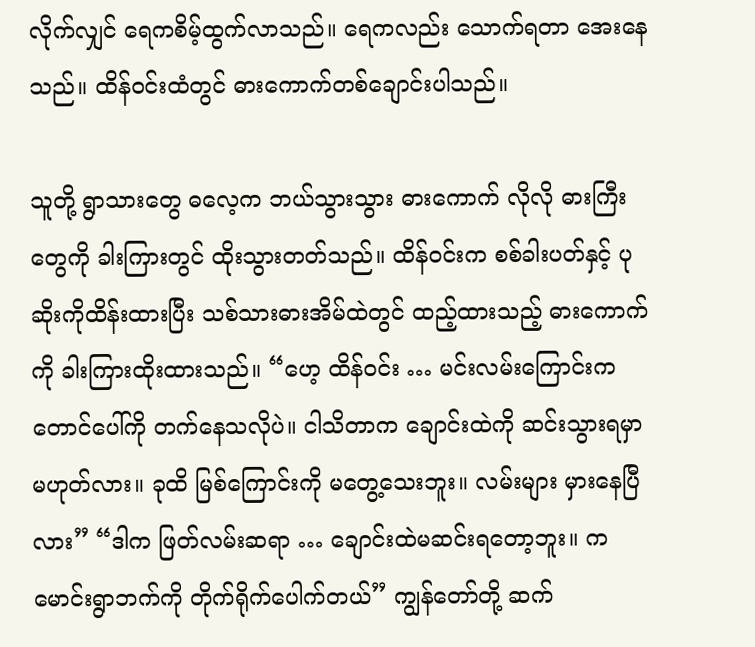လိုက်လျှင် ရေကစိမ့်ထွက်လာသည်။ ရေကလည်း သောက်ရတာ အေးနေသည်။ ထိန်ဝင်းထံတွင် ဓားကောက်တစ်ချောင်းပါသည်။

သူတို့ ရွာသားတွေ ဓလေ့က ဘယ်သွားသွား ဓားကောက် လိုလို ဓားကြီးတွေကို ခါးကြားတွင် ထိုးသွားတတ်သည်။ ထိန်ဝင်းက စစ်ခါးပတ်နှင့် ပုဆိုးကိုထိန်းထားပြီး သစ်သားဓားအိမ်ထဲတွင် ထည့်ထားသည့် ဓားကောက်ကို ခါးကြားထိုးထားသည်။ “ဟေ့ ထိန်ဝင်း … မင်းလမ်းကြောင်းက တောင်ပေါ်ကို တက်နေသလိုပဲ။ ငါသိတာက ချောင်းထဲကို ဆင်းသွားရမှာ မဟုတ်လား။ ခုထိ မြစ်ကြောင်းကို မတွေ့သေးဘူး။ လမ်းများ မှားနေပြီလား” “ဒါက ဖြတ်လမ်းဆရာ … ချောင်းထဲမဆင်းရတော့ဘူး။ ကမောင်းရွာဘက်ကို တိုက်ရိုက်ပေါက်တယ်” ကျွန်တော်တို့ ဆက်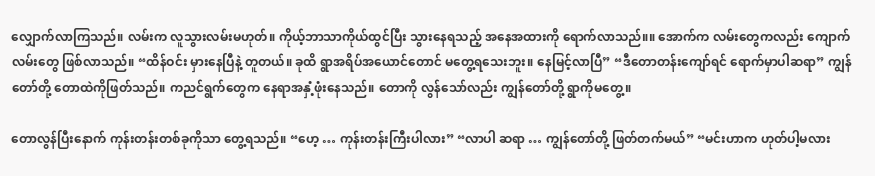လျှောက်လာကြသည်။ လမ်းက လူသွားလမ်းမဟုတ်။ ကိုယ့်ဘာသာကိုယ်ထွင်ပြီး သွားနေရသည့် အနေအထားကို ရောက်လာသည်။။ အောက်က လမ်းတွေကလည်း ကျောက်လမ်းတွေ ဖြစ်လာသည်။ “ထိန်ဝင်း မှားနေပြီနဲ့ တူတယ်။ ခုထိ ရွာအရိပ်အယောင်တောင် မတွေ့ရသေးဘူး။ နေမြင့်လာပြီ” “ဒီတောတန်းကျော်ရင် ရောက်မှာပါဆရာ” ကျွန်တော်တို့ တောထဲကိုဖြတ်သည်။ ကညင်ရွက်တွေက နေရာအနှံ့ဖုံးနေသည်။ တောကို လွန်သော်လည်း ကျွန်တော်တို့ ရွာကိုမတွေ့။

တောလွန်ပြီးနောက် ကုန်းတန်းတစ်ခုကိုသာ တွေ့ရသည်။ “ဟေ့ … ကုန်းတန်းကြီးပါလား” “လာပါ ဆရာ … ကျွန်တော်တို့ ဖြတ်တက်မယ်” “မင်းဟာက ဟုတ်ပါ့မလား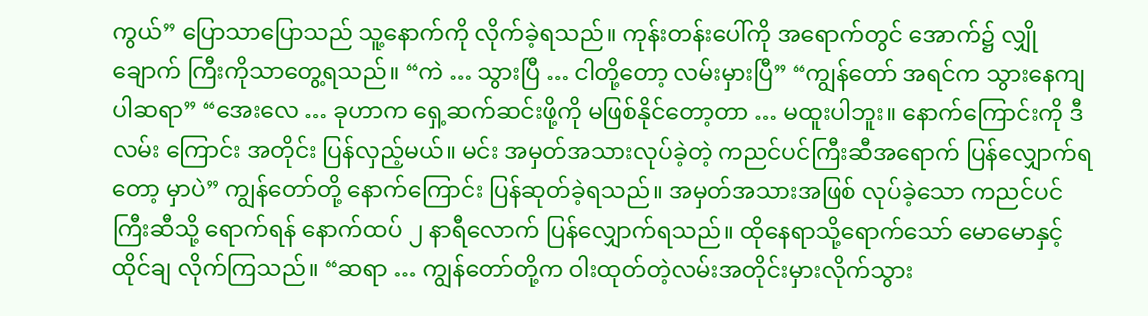ကွယ်” ပြောသာပြောသည် သူ့နောက်ကို လိုက်ခဲ့ရသည်။ ကုန်းတန်းပေါ်ကို အရောက်တွင် အောက်၌ လျှိုချောက် ကြီးကိုသာတွေ့ရသည်။ “ကဲ … သွားပြီ … ငါတို့တော့ လမ်းမှားပြီ” “ကျွန်တော် အရင်က သွားနေကျပါဆရာ” “အေးလေ … ခုဟာက ရှေ့ဆက်ဆင်းဖို့ကို မဖြစ်နိုင်တော့တာ … မထူးပါဘူး။ နောက်ကြောင်းကို ဒီလမ်း ကြောင်း အတိုင်း ပြန်လှည့်မယ်။ မင်း အမှတ်အသားလုပ်ခဲ့တဲ့ ကညင်ပင်ကြီးဆီအရောက် ပြန်လျှောက်ရတော့ မှာပဲ” ကျွန်တော်တို့ နောက်ကြောင်း ပြန်ဆုတ်ခဲ့ရသည်။ အမှတ်အသားအဖြစ် လုပ်ခဲ့သော ကညင်ပင်ကြီးဆီသို့ ရောက်ရန် နောက်ထပ် ၂ နာရီလောက် ပြန်လျှောက်ရသည်။ ထိုနေရာသို့ရောက်သော် မောမောနှင့် ထိုင်ချ လိုက်ကြသည်။ “ဆရာ … ကျွန်တော်တို့က ဝါးထုတ်တဲ့လမ်းအတိုင်းမှားလိုက်သွား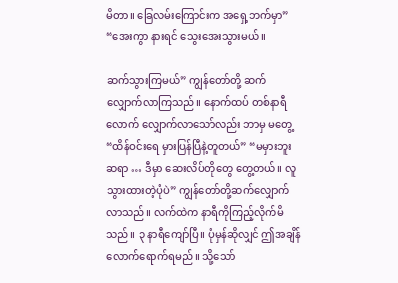မိတာ။ ခြေလမ်းကြောင်းက အရှေ့ဘက်မှာ” “အေးကွာ နားရင် သွေးအေးသွားမယ်။

ဆက်သွားကြမယ်” ကျွန်တော်တို့ ဆက်လျှောက်လာကြသည်။ နောက်ထပ် တစ်နာရီလောက် လျှောက်လာသော်လည်း ဘာမှ မတွေ့ “ထိန်ဝင်းရေ မှားပြန်ပြီနဲ့တူတယ်” “မမှားဘူးဆရာ … ဒီမှာ ဆေးလိပ်တိုတွေ တွေ့တယ်။ လူသွားထားတဲ့ပုံပဲ” ကျွန်တော်တို့ဆက်လျှောက်လာသည်။ လက်ထဲက နာရီကိုကြည့်လိုက်မိသည်။ ၃ နာရီကျော်ပြီ။ ပုံမှန်ဆိုလျှင် ဤအချိန်လောက်ရောက်ရမည်။ သို့သော်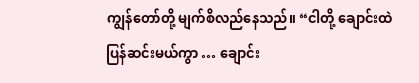ကျွန်တော်တို့ မျက်စိလည်နေသည်။ “ငါတို့ ချောင်းထဲပြန်ဆင်းမယ်ကွာ … ချောင်း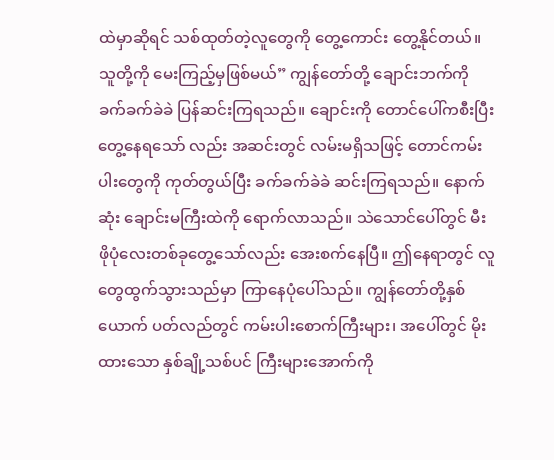ထဲမှာဆိုရင် သစ်ထုတ်တဲ့လူတွေကို တွေ့ကောင်း တွေ့နိုင်တယ်။ သူတို့ကို မေးကြည့်မှဖြစ်မယ်” ကျွန်တော်တို့ ချောင်းဘက်ကို ခက်ခက်ခဲခဲ ပြန်ဆင်းကြရသည်။ ချောင်းကို တောင်ပေါ်ကစီးပြီးတွေ့နေရသော် လည်း အဆင်းတွင် လမ်းမရှိသဖြင့် တောင်ကမ်းပါးတွေကို ကုတ်တွယ်ပြီး ခက်ခက်ခဲခဲ ဆင်းကြရသည်။ နောက်ဆုံး ချောင်းမကြီးထဲကို ရောက်လာသည်။ သဲသောင်ပေါ်တွင် မီးဖိုပုံလေးတစ်ခုတွေ့သော်လည်း အေးစက်နေပြီ။ ဤနေရာတွင် လူတွေထွက်သွားသည်မှာ ကြာနေပုံပေါ်သည်။ ကျွန်တော်တို့နှစ်ယောက် ပတ်လည်တွင် ကမ်းပါးစောက်ကြီးများ၊ အပေါ်တွင် မိုးထားသော နှစ်ချို့သစ်ပင် ကြီးများအောက်ကို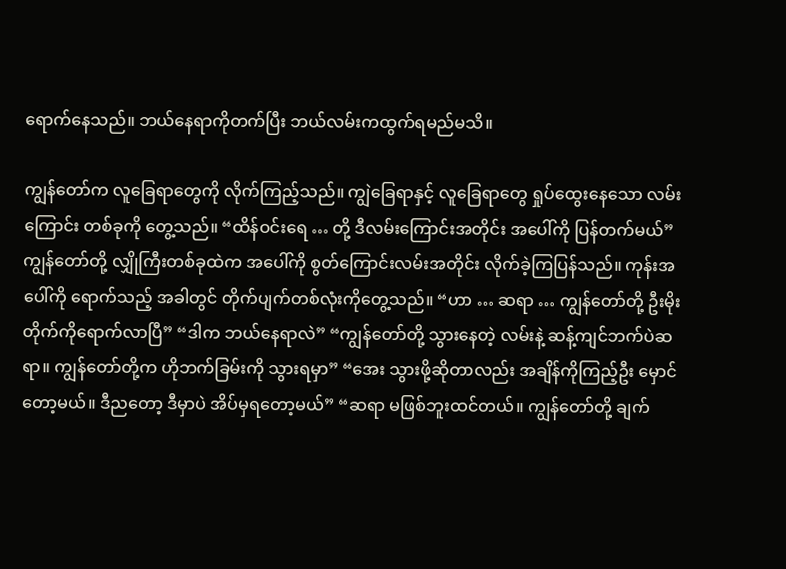ရောက်နေသည်။ ဘယ်နေရာကိုတက်ပြီး ဘယ်လမ်းကထွက်ရမည်မသိ။

ကျွန်တော်က လူခြေရာတွေကို လိုက်ကြည့်သည်။ ကျွဲခြေရာနှင့် လူခြေရာတွေ ရှုပ်ထွေးနေသော လမ်းကြောင်း တစ်ခုကို တွေ့သည်။ “ထိန်ဝင်းရေ … တို့ ဒီလမ်းကြောင်းအတိုင်း အပေါ်ကို ပြန်တက်မယ်” ကျွန်တော်တို့ လျှိုကြီးတစ်ခုထဲက အပေါ်ကို စွတ်ကြောင်းလမ်းအတိုင်း လိုက်ခဲ့ကြပြန်သည်။ ကုန်းအပေါ်ကို ရောက်သည့် အခါတွင် တိုက်ပျက်တစ်လုံးကိုတွေ့သည်။ “ဟာ … ဆရာ … ကျွန်တော်တို့ ဦးမိုးတိုက်ကိုရောက်လာပြီ” “ဒါက ဘယ်နေရာလဲ” “ကျွန်တော်တို့ သွားနေတဲ့ လမ်းနဲ့ ဆန့်ကျင်ဘက်ပဲဆရာ။ ကျွန်တော်တို့က ဟိုဘက်ခြမ်းကို သွားရမှာ” “အေး သွားဖို့ဆိုတာလည်း အချိန်ကိုကြည့်ဦး မှောင်တော့မယ်။ ဒီညတော့ ဒီမှာပဲ အိပ်မှရတော့မယ်” “ဆရာ မဖြစ်ဘူးထင်တယ်။ ကျွန်တော်တို့ ချက်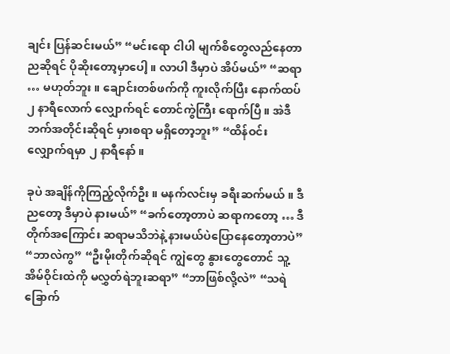ချင်း ပြန်ဆင်းမယ်” “မင်းရော ငါပါ မျက်စိတွေလည်နေတာ ညဆိုရင် ပိုဆိုးတော့မှာပေါ့။ လာပါ ဒီမှာပဲ အိပ်မယ်” “ဆရာ … မဟုတ်ဘူး။ ချောင်းတစ်ဖက်ကို ကူးလိုက်ပြီး နောက်ထပ် ၂ နာရီလောက် လျှောက်ရင် တောင်ကွဲကြီး ရောက်ပြီ။ အဲဒီဘက်အတိုင်းဆိုရင် မှားစရာ မရှိတော့ဘူး” “ထိန်ဝင်း လျှောက်ရမှာ ၂ နာရီနော်။

ခုပဲ အချိန်ကိုကြည့်လိုက်ဦး။ မနက်လင်းမှ ခရီးဆက်မယ်။ ဒီညတော့ ဒီမှာပဲ နားမယ်” “ခက်တော့တာပဲ ဆရာကတော့ … ဒီတိုက်အကြောင်း ဆရာမသိဘဲနဲ့ နားမယ်ပဲပြောနေတော့တာပဲ” “ဘာလဲကွ” “ဦးမိုးတိုက်ဆိုရင် ကျွဲတွေ နွားတွေတောင် သူ့အိမ်ဝိုင်းထဲကို မလွှတ်ရဲဘူးဆရာ” “ဘာဖြစ်လို့လဲ” “သရဲခြောက်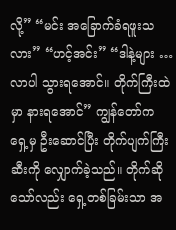လို့” “မင်း အခြောက်ခံရဖူးသလား” “ဟင့်အင်း” “ဒါနဲ့များ … လာပါ သွားရအောင်။ တိုက်ကြီးထဲမှာ နားရအောင်” ကျွန်တော်က ရှေ့မှ ဦးဆောင်ပြီး တိုက်ပျက်ကြီးဆီးကို လျှောက်ခဲ့သည်။ တိုက်ဆိုသော်လည်း ရှေ့တစ်ခြမ်းသာ အ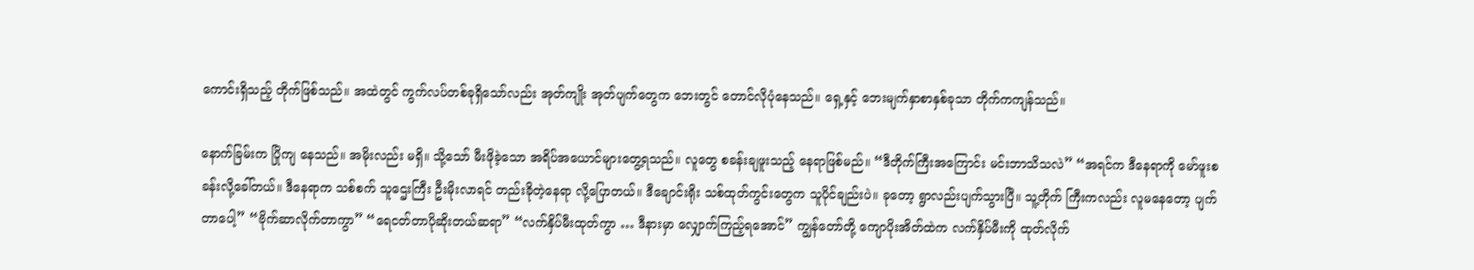ကောင်းရှိသည့် တိုက်ဖြစ်သည်။ အထဲတွင် ကွက်လပ်တစ်ခုရှိသော်လည်း အုတ်ကျိုး အုတ်ပျက်တွေက ဘေးတွင် တောင်လိုပုံနေသည်။ ရှေ့နှင့် ဘေးမျက်နှာစာနှစ်ခုသာ တိုက်ကကျန်သည်။

နောက်ခြမ်းက ပြိုကျ နေသည်။ အမိုးလည်း မရှိ။ သို့သော် မီးဖိုခဲ့သော အရိပ်အယောင်များတွေ့ရသည်။ လူတွေ စခန်းချဖူးသည့် နေရာဖြစ်မည်။ “ဒီတိုက်ကြီးအကြောင်း မင်းဘာသိသလဲ” “အရင်က ဒီနေရာကို မော်ဖူးစခန်းလို့ခေါ်တယ်။ ဒီနေရာက သစ်စက် သူဌေးကြီး ဦးမိုးလာရင် တည်းခိုတဲ့နေရာ လို့ပြောတယ်။ ဒီချောင်းရိုး သစ်ထုတ်ကွင်းတွေက သူပိုင်ချည်းပဲ။ ခုတော့ ရွာလည်းပျက်သွားပြီ။ သူ့တိုက် ကြီးကလည်း လူမနေတော့ ပျက်တာပေါ့” “ဗိုက်ဆာလိုက်တာကွာ” “ရေငတ်တာပိုဆိုးတယ်ဆရာ” “လက်နှိပ်မီးထုတ်ကွာ … ဒီနားမှာ လျှောက်ကြည့်ရအောင်” ကျွန်တော်တို့ ကျောပိုးအိတ်ထဲက လက်နှိပ်မီးကို ထုတ်လိုက်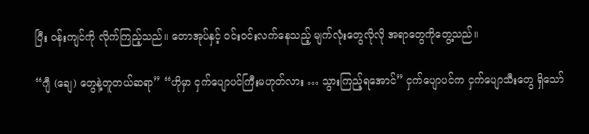ပြီး ဝန်းကျင်ကို လိုက်ကြည့်သည်။ တောအုပ်နှင့် ဝင်းဝင်းလက်နေသည့် မျက်လုံးတွေလိုလို အရာတွေကိုတွေ့သည်။

“ဂျီ (ချေ) တွေနဲ့တူတယ်ဆရာ” “ဟိုမှာ ငှက်ပျောပင်ကြီးမဟုတ်လား … သွားကြည့်ရအောင်” ငှက်ပျောပင်က ငှက်ပျောသီးတွေ ရှိသော်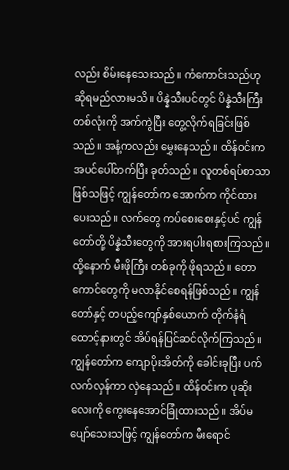လည်း စိမ်းနေသေးသည်။ ကံကောင်းသည်ဟု ဆိုရမည်လားမသိ။ ပိန္နဲသီးပင်တွင် ပိန္နဲသီးကြီးတစ်လုံးကို အက်ကွဲပြီး တွေ့လိုက်ရခြင်းဖြစ်သည်။ အနံ့ကလည်း မွှေးနေသည်။ ထိန်ဝင်းက အပင်ပေါ်တက်ပြီး ခုတ်သည်။ လူတစ်ရပ်စာသာဖြစ်သဖြင့် ကျွန်တော်က အောက်က ကိုင်ထား ပေးသည်။ လက်တွေ ကပ်စေးစေးနှင့်ပင် ကျွန်တော်တို့ ပိန္နဲသီးတွေကို အားရပါးရစားကြသည်။ ထို့နောက် မီးဖိုကြီး တစ်ခုကို ဖိုရသည်။ တောကောင်တွေကို မလာနိုင်စေရန်ဖြစ်သည်။ ကျွန်တော်နှင့် တပည့်ကျော်နှစ်ယောက် တိုက်နံရံထောင့်နားတွင် အိပ်ရန်ပြင်ဆင်လိုက်ကြသည်။ ကျွန်တော်က ကျောပိုးအိတ်ကို ခေါင်းခုပြီး ပက်လက်လှန်ကာ လှဲနေသည်။ ထိန်ဝင်းက ပုဆိုးလေးကို ကွေးနေအောင်ခြုံထားသည်။ အိပ်မပျော်သေးသဖြင့် ကျွန်တော်က မီးရောင်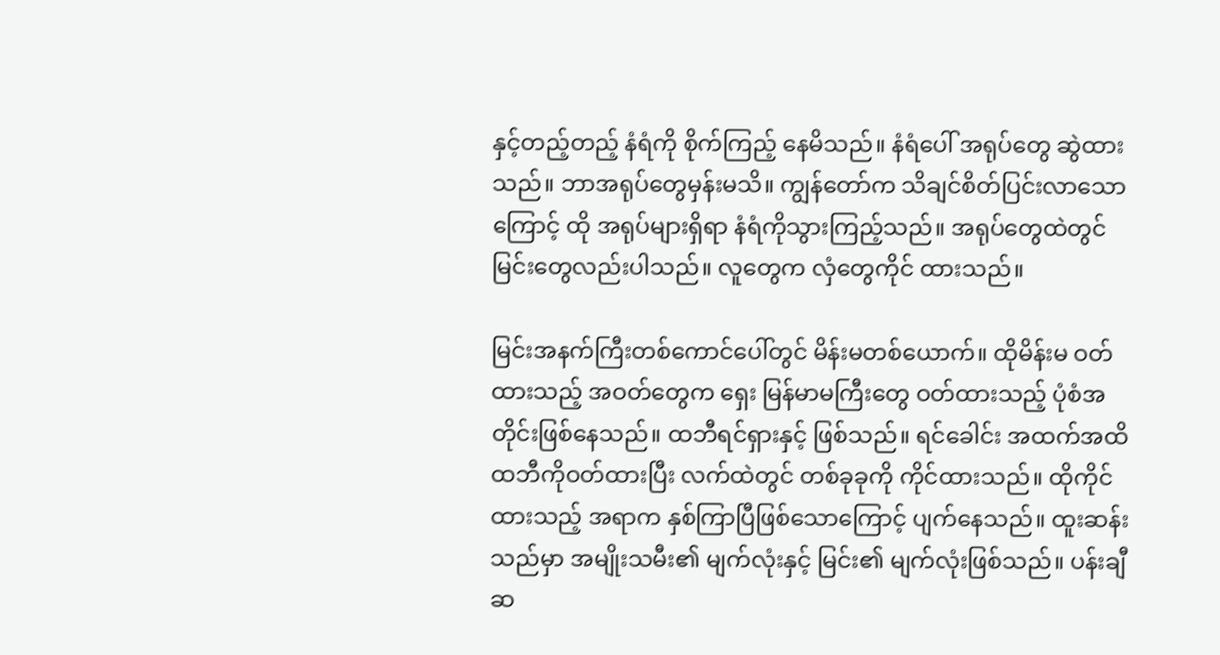နှင့်တည့်တည့် နံရံကို စိုက်ကြည့် နေမိသည်။ နံရံပေါ် အရုပ်တွေ ဆွဲထားသည်။ ဘာအရုပ်တွေမှန်းမသိ။ ကျွန်တော်က သိချင်စိတ်ပြင်းလာသောကြောင့် ထို အရုပ်များရှိရာ နံရံကိုသွားကြည့်သည်။ အရုပ်တွေထဲတွင် မြင်းတွေလည်းပါသည်။ လူတွေက လှံတွေကိုင် ထားသည်။

မြင်းအနက်ကြီးတစ်ကောင်ပေါ်တွင် မိန်းမတစ်ယောက်။ ထိုမိန်းမ ဝတ်ထားသည့် အဝတ်တွေက ရှေး မြန်မာမကြီးတွေ ဝတ်ထားသည့် ပုံစံအတိုင်းဖြစ်နေသည်။ ထဘီရင်ရှားနှင့် ဖြစ်သည်။ ရင်ခေါင်း အထက်အထိ ထဘီကိုဝတ်ထားပြီး လက်ထဲတွင် တစ်ခုခုကို ကိုင်ထားသည်။ ထိုကိုင်ထားသည့် အရာက နှစ်ကြာပြီဖြစ်သောကြောင့် ပျက်နေသည်။ ထူးဆန်းသည်မှာ အမျိုးသမီး၏ မျက်လုံးနှင့် မြင်း၏ မျက်လုံးဖြစ်သည်။ ပန်းချီဆ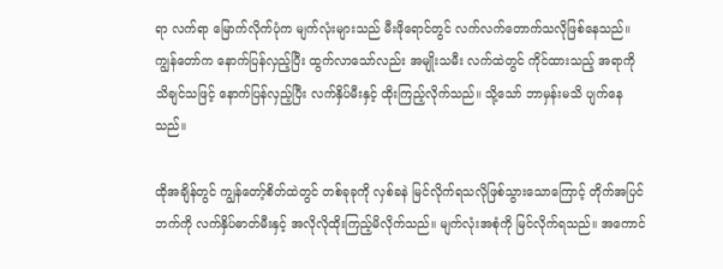ရာ လက်ရာ မြောက်လိုက်ပုံက မျက်လုံးများသည် မီးဖိုရောင်တွင် လက်လက်တောက်သလိုဖြစ်နေသည်။ ကျွန်တော်က နောက်ပြန်လှည့်ပြီး ထွက်လာသော်လည်း အမျိုးသမီး လက်ထဲတွင် ကိုင်ထားသည့် အရာကို သိချင်သဖြင့် နောက်ပြန်လှည့်ပြီး လက်နှိပ်မီးနှင့် ထိုးကြည့်လိုက်သည်။ သို့သော် ဘာမှန်းမသိ ပျက်နေသည်။

ထိုအချိန်တွင် ကျွန်တော့်စိတ်ထဲတွင် တစ်ခုခုကို လှစ်ခနဲ မြင်လိုက်ရသလိုဖြစ်သွားသောကြောင့် တိုက်အပြင် ဘက်ကို လက်နှိပ်ဓာတ်မီးနှင့် အလိုလိုထိုးကြည့်မိလိုက်သည်။ မျက်လုံးအစုံကို မြင်လိုက်ရသည်။ အကောင်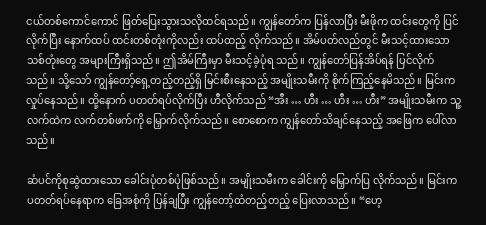ငယ်တစ်ကောင်ကောင် ဖြတ်ပြေးသွားသလိုထင်ရသည်။ ကျွန်တော်က ပြန်လာပြီး မီးဖိုက ထင်းတွေကို ပြင်လိုက်ပြီး နောက်ထပ် ထင်းတစ်တုံးကိုလည်း ထပ်ထည့် လိုက်သည်။ အိမ်ပတ်လည်တွင် မီးသင့်ထားသော သစ်တုံးတွေ အများကြီးရှိသည်။ ဤအိမ်ကြီးမှာ မီးသင့်ခဲ့ပုံရ သည်။ ကျွန်တော်ပြန်အိပ်ရန် ပြင်လိုက်သည်။ သို့သော် ကျွန်တော့်ရှေ့တည့်တည့်ရှိ မြင်းစီးနေသည့် အမျိုးသမီးကို စိုက်ကြည့်နေမိသည်။ မြင်းက လှုပ်နေသည်။ ထို့နောက် ပတတ်ရပ်လိုက်ပြီး ဟီလိုက်သည် “အီး … ဟီး … ဟီး … ဟီး” အမျိုးသမီးက သူ့လက်ထဲက လက်တစ်ဖက်ကို မြှောက်လိုက်သည်။ စောစောက ကျွန်တော်သိချင်နေသည့် အဖြေက ပေါ်လာသည်။

ဆံပင်ကိုစုဆွဲထားသော ခေါင်းပုံတစ်ပုံဖြစ်သည်။ အမျိုးသမီးက ခေါင်းကို မြှောက်ပြ လိုက်သည်။ မြင်းက ပတတ်ရပ်နေရာက ခြေအစုံကို ပြန်ချပြီး ကျွန်တော့်ထံတည့်တည့် ပြေးလာသည်။ “ဟေ့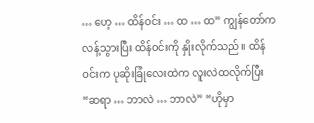… ဟေ့ … ထိန်ဝင်း … ထ … ထ” ကျွန်တော်ကလန့်သွားပြီး ထိန်ဝင်းကို နှိုးလိုက်သည်။ ထိန်ဝင်းက ပုဆိုးခြုံလေးထဲက လူးလဲထလိုက်ပြီး “ဆရာ … ဘာလဲ … ဘာလဲ” “ဟိုမှာ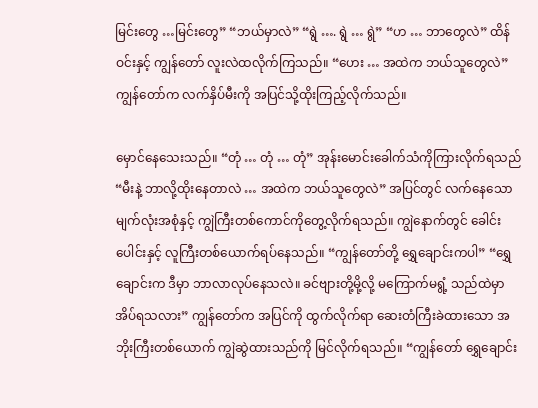မြင်းတွေ …မြင်းတွေ” “ဘယ်မှာလဲ” “ရွဲ …. ရွဲ … ရွဲ” “ဟ … ဘာတွေလဲ” ထိန်ဝင်းနှင့် ကျွန်တော် လူးလဲထလိုက်ကြသည်။ “ဟေး … အထဲက ဘယ်သူတွေလဲ” ကျွန်တော်က လက်နှိပ်မီးကို အပြင်သို့ထိုးကြည့်လိုက်သည်။

မှောင်နေသေးသည်။ “တုံ … တုံ … တုံ” အုန်းမောင်းခေါက်သံကိုကြားလိုက်ရသည် “မီးနဲ့ ဘာလို့ထိုးနေတာလဲ … အထဲက ဘယ်သူတွေလဲ” အပြင်တွင် လက်နေသော မျက်လုံးအစုံနှင့် ကျွဲကြီးတစ်ကောင်ကိုတွေ့လိုက်ရသည်။ ကျွဲနောက်တွင် ခေါင်းပေါင်းနှင့် လူကြီးတစ်ယောက်ရပ်နေသည်။ “ကျွန်တော်တို့ ရွှေချောင်းကပါ” “ရွှေချောင်းက ဒီမှာ ဘာလာလုပ်နေသလဲ။ ခင်ဗျားတို့မို့လို့ မကြောက်မရွံ့ သည်ထဲမှာ အိပ်ရသလား” ကျွန်တော်က အပြင်ကို ထွက်လိုက်ရာ ဆေးတံကြီးခဲထားသော အဘိုးကြီးတစ်ယောက် ကျွဲဆွဲထားသည်ကို မြင်လိုက်ရသည်။ “ကျွန်တော် ရွှေချောင်း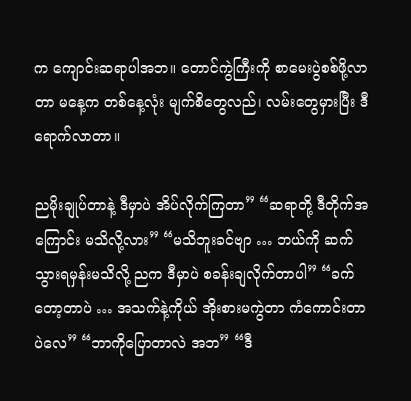က ကျောင်းဆရာပါအဘ။ တောင်ကွဲကြီးကို စာမေးပွဲစစ်ဖို့လာတာ မနေ့က တစ်နေ့လုံး မျက်စိတွေလည်၊ လမ်းတွေမှားပြီး ဒီရောက်လာတာ။

ညမိုးချုပ်တာနဲ့ ဒီမှာပဲ အိပ်လိုက်ကြတာ” “ဆရာတို့ ဒီတိုက်အကြောင်း မသိလို့လား” “မသိဘူးခင်ဗျာ … ဘယ်ကို ဆက်သွားရမှန်းမသိလို့ ညက ဒီမှာပဲ စခန်းချလိုက်တာပါ” “ခက်တော့တာပဲ … အသက်နဲ့ကိုယ် အိုးစားမကွဲတာ ကံကောင်းတာပဲလေ” “ဘာကိုပြောတာလဲ အဘ” “ဒီ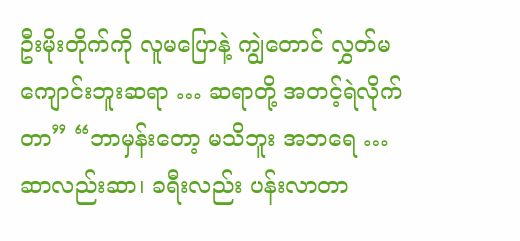ဦးမိုးတိုက်ကို လူမပြောနဲ့ ကျွဲတောင် လွှတ်မကျောင်းဘူးဆရာ … ဆရာတို့ အတင့်ရဲလိုက်တာ” “ဘာမှန်းတော့ မသိဘူး အဘရေ … ဆာလည်းဆာ၊ ခရီးလည်း ပန်းလာတာ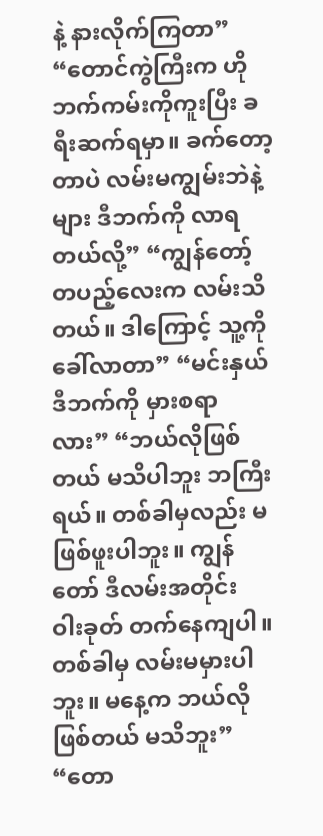နဲ့ နားလိုက်ကြတာ” “တောင်ကွဲကြီးက ဟိုဘက်ကမ်းကိုကူးပြီး ခရီးဆက်ရမှာ။ ခက်တော့တာပဲ လမ်းမကျွမ်းဘဲနဲ့များ ဒီဘက်ကို လာရတယ်လို့” “ကျွန်တော့် တပည့်လေးက လမ်းသိတယ်။ ဒါကြောင့် သူ့ကိုခေါ်လာတာ” “မင်းနှယ် ဒီဘက်ကို မှားစရာလား” “ဘယ်လိုဖြစ်တယ် မသိပါဘူး ဘကြီးရယ်။ တစ်ခါမှလည်း မဖြစ်ဖူးပါဘူး။ ကျွန်တော် ဒီလမ်းအတိုင်း ဝါးခုတ် တက်နေကျပါ။ တစ်ခါမှ လမ်းမမှားပါဘူး။ မနေ့က ဘယ်လိုဖြစ်တယ် မသိဘူး” “တော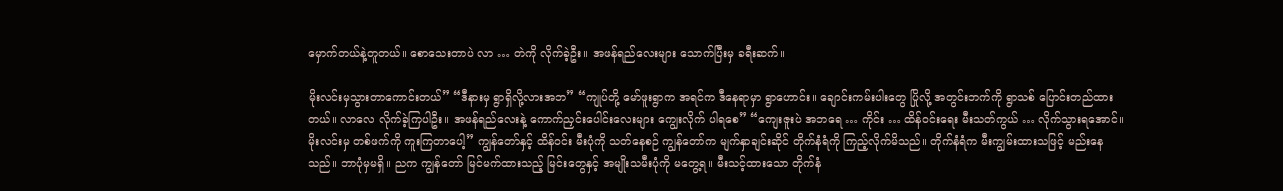မှောက်တယ်နဲ့တူတယ်။ စောသေးတာပဲ လာ … တဲကို လိုက်ခဲ့ဦး။ အဖန်ရည်လေးများ သောက်ပြီးမှ ခရီးဆက်။

မိုးလင်းမှသွားတာကောင်းတယ်” “ဒီနားမှ ရွာရှိလို့လားအဘ” “ကျုပ်တို့ မော်ဖူးရွာက အရင်က ဒီနေရာမှာ ရွာဟောင်း။ ချောင်းကမ်းပါးတွေ ပြိုလို့ အတွင်းဘက်ကို ရွာသစ် ပြောင်းတည်ထားတယ်။ လာလေ လိုက်ခဲ့ကြပါဦး။ အဖန်ရည်လေးနဲ့ ကောက်ညှင်းပေါင်းလေးများ ကျွေးလိုက် ပါရစေ” “ကျေးဇူးပဲ အဘရေ … ကိုင်း … ထိန်ဝင်းရေး မီးသတ်ကွယ် … လိုက်သွားရအောင်။ မိုးလင်းမှ တစ်ဖက်ကို ကူးကြတာပေါ့” ကျွန်တော်နှင့် ထိန်ဝင်း မီးပုံကို သတ်နေစဉ် ကျွန်တော်က မျက်နှာချင်းဆိုင် တိုက်နံရံကို ကြည့်လိုက်မိသည်။ တိုက်နံရံက မီးကျွမ်းထားသဖြင့် မည်းနေသည်။ ဘာပုံမှမရှိ။ ညက ကျွန်တော် မြင်မက်ထားသည့် မြင်းတွေနှင့် အမျိုးသမီးပုံကို မတွေ့ရ။ မီးသင့်ထားသော တိုက်နံ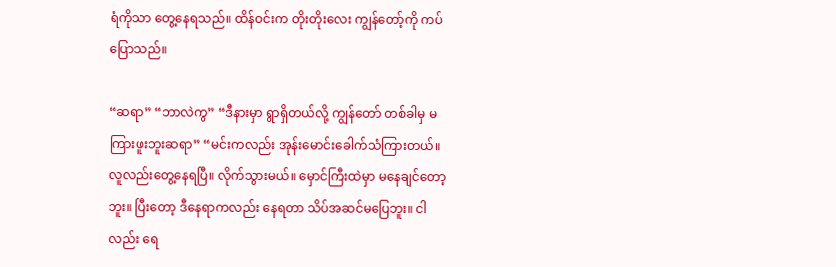ရံကိုသာ တွေ့နေရသည်။ ထိန်ဝင်းက တိုးတိုးလေး ကျွန်တော့်ကို ကပ်ပြောသည်။

“ဆရာ” “ဘာလဲကွ” “ဒီနားမှာ ရွာရှိတယ်လို့ ကျွန်တော် တစ်ခါမှ မကြားဖူးဘူးဆရာ” “မင်းကလည်း အုန်းမောင်းခေါက်သံကြားတယ်။ လူလည်းတွေ့နေရပြီ။ လိုက်သွားမယ်။ မှောင်ကြီးထဲမှာ မနေချင်တော့ဘူး။ ပြီးတော့ ဒီနေရာကလည်း နေရတာ သိပ်အဆင်မပြေဘူး။ ငါလည်း ရေ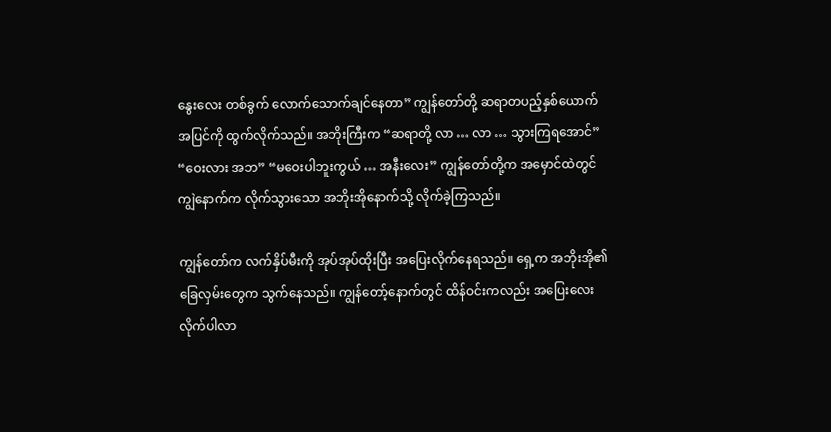နွေးလေး တစ်ခွက် လောက်သောက်ချင်နေတာ” ကျွန်တော်တို့ ဆရာတပည့်နှစ်ယောက် အပြင်ကို ထွက်လိုက်သည်။ အဘိုးကြီးက “ဆရာတို့ လာ … လာ … သွားကြရအောင်” “ဝေးလား အဘ” “မဝေးပါဘူးကွယ် … အနီးလေး” ကျွန်တော်တို့က အမှောင်ထဲတွင် ကျွဲနောက်က လိုက်သွားသော အဘိုးအိုနောက်သို့ လိုက်ခဲ့ကြသည်။

ကျွန်တော်က လက်နှိပ်မီးကို အုပ်အုပ်ထိုးပြီး အပြေးလိုက်နေရသည်။ ရှေ့က အဘိုးအို၏ ခြေလှမ်းတွေက သွက်နေသည်။ ကျွန်တော့်နောက်တွင် ထိန်ဝင်းကလည်း အပြေးလေး လိုက်ပါလာ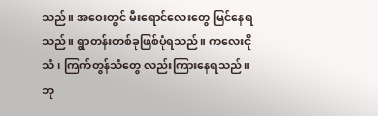သည်။ အဝေးတွင် မီးရောင်လေးတွေ မြင်နေရသည်။ ရွာတန်းတစ်ခုဖြစ်ပုံရသည်။ ကလေးငိုသံ၊ ကြက်တွန်သံတွေ လည်းကြားနေရသည်။ ဘု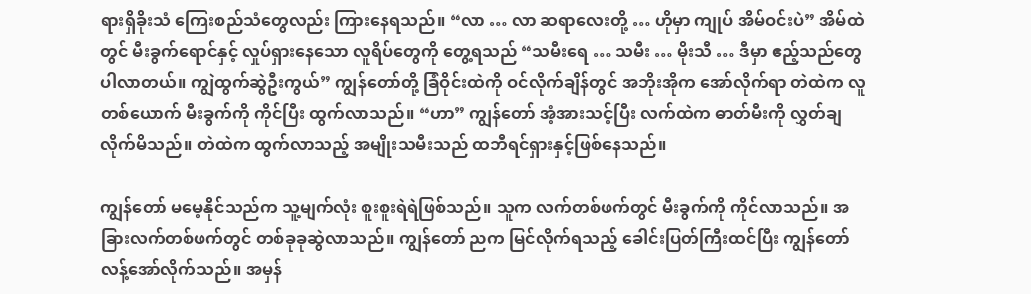ရားရှိခိုးသံ ကြေးစည်သံတွေလည်း ကြားနေရသည်။ “လာ … လာ ဆရာလေးတို့ … ဟိုမှာ ကျုပ် အိမ်ဝင်းပဲ” အိမ်ထဲတွင် မီးခွက်ရောင်နှင့် လှုပ်ရှားနေသော လူရိပ်တွေကို တွေ့ရသည် “သမီးရေ … သမီး … မိုးသီ … ဒီမှာ ဧည့်သည်တွေပါလာတယ်။ ကျွဲထွက်ဆွဲဦးကွယ်” ကျွန်တော်တို့ ခြံဝိုင်းထဲကို ဝင်လိုက်ချိန်တွင် အဘိုးအိုက အော်လိုက်ရာ တဲထဲက လူတစ်ယောက် မီးခွက်ကို ကိုင်ပြီး ထွက်လာသည်။ “ဟာ” ကျွန်တော် အံ့အားသင့်ပြီး လက်ထဲက ဓာတ်မီးကို လွှတ်ချလိုက်မိသည်။ တဲထဲက ထွက်လာသည့် အမျိုးသမီးသည် ထဘီရင်ရှားနှင့်ဖြစ်နေသည်။

ကျွန်တော် မမေ့နိုင်သည်က သူ့မျက်လုံး စူးစူးရဲရဲဖြစ်သည်။ သူက လက်တစ်ဖက်တွင် မီးခွက်ကို ကိုင်လာသည်။ အခြားလက်တစ်ဖက်တွင် တစ်ခုခုဆွဲလာသည်။ ကျွန်တော် ညက မြင်လိုက်ရသည့် ခေါင်းပြတ်ကြီးထင်ပြီး ကျွန်တော် လန့်အော်လိုက်သည်။ အမှန်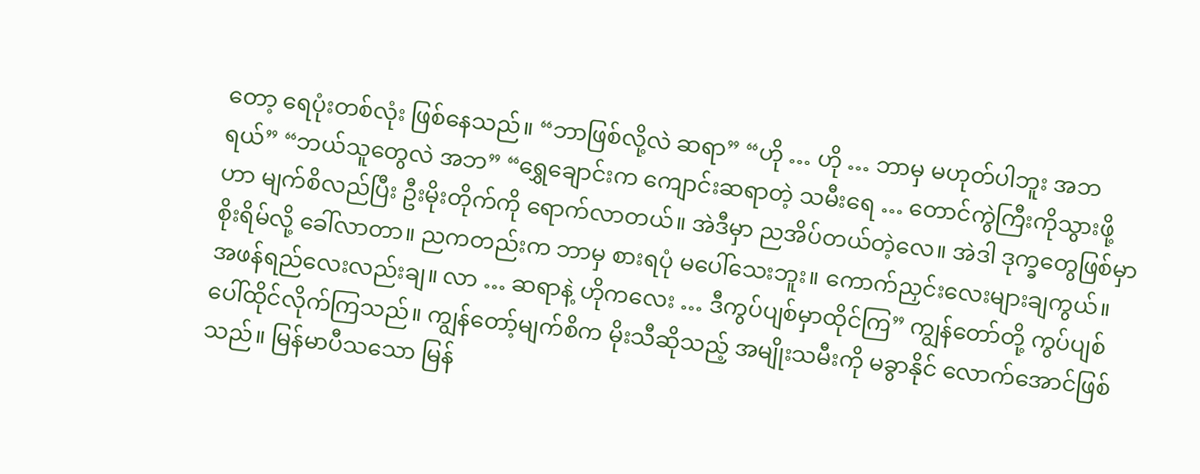တော့ ရေပုံးတစ်လုံး ဖြစ်နေသည်။ “ဘာဖြစ်လို့လဲ ဆရာ” “ဟို … ဟို … ဘာမှ မဟုတ်ပါဘူး အဘရယ်” “ဘယ်သူတွေလဲ အဘ” “ရွှေချောင်းက ကျောင်းဆရာတဲ့ သမီးရေ … တောင်ကွဲကြီးကိုသွားဖို့ဟာ မျက်စိလည်ပြီး ဦးမိုးတိုက်ကို ရောက်လာတယ်။ အဲဒီမှာ ညအိပ်တယ်တဲ့လေ။ အဲဒါ ဒုက္ခတွေဖြစ်မှာစိုးရိမ်လို့ ခေါ်လာတာ။ ညကတည်းက ဘာမှ စားရပုံ မပေါ်သေးဘူး။ ကောက်ညှင်းလေးများချကွယ်။ အဖန်ရည်လေးလည်းချ။ လာ … ဆရာနဲ့ ဟိုကလေး … ဒီကွပ်ပျစ်မှာထိုင်ကြ” ကျွန်တော်တို့ ကွပ်ပျစ်ပေါ်ထိုင်လိုက်ကြသည်။ ကျွန်တော့်မျက်စိက မိုးသီဆိုသည့် အမျိုးသမီးကို မခွာနိုင် လောက်အောင်ဖြစ်သည်။ မြန်မာပီသသော မြန်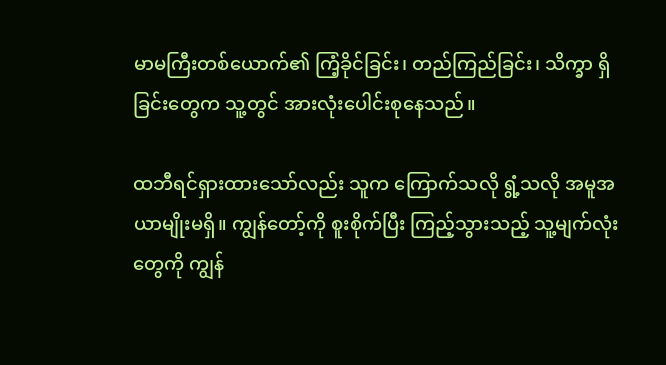မာမကြီးတစ်ယောက်၏ ကြံ့ခိုင်ခြင်း၊ တည်ကြည်ခြင်း၊ သိက္ခာ ရှိခြင်းတွေက သူ့တွင် အားလုံးပေါင်းစုနေသည်။

ထဘီရင်ရှားထားသော်လည်း သူက ကြောက်သလို ရွံ့သလို အမူအယာမျိုးမရှိ။ ကျွန်တော့်ကို စူးစိုက်ပြီး ကြည့်သွားသည့် သူ့မျက်လုံးတွေကို ကျွန်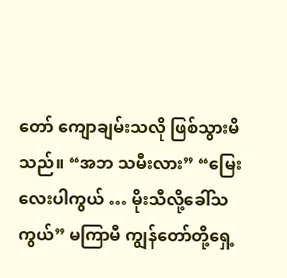တော် ကျောချမ်းသလို ဖြစ်သွားမိသည်။ “အဘ သမီးလား” “မြေးလေးပါကွယ် … မိုးသီလို့ခေါ်သကွယ်” မကြာမီ ကျွန်တော်တို့ရှေ့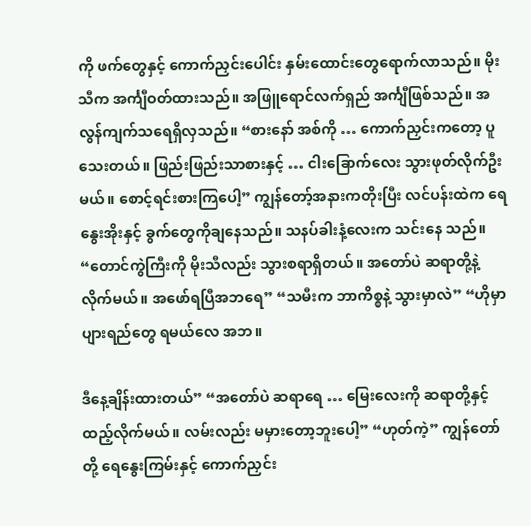ကို ဖက်တွေနှင့် ကောက်ညှင်းပေါင်း နှမ်းထောင်းတွေရောက်လာသည်။ မိုးသီက အင်္ကျီဝတ်ထားသည်။ အဖြူရောင်လက်ရှည် အင်္ကျီဖြစ်သည်။ အလွန်ကျက်သရေရှိလှသည်။ “စားနော် အစ်ကို … ကောက်ညှင်းကတော့ ပူသေးတယ်။ ဖြည်းဖြည်းသာစားနှင့် … ငါးခြောက်လေး သွားဖုတ်လိုက်ဦးမယ်။ စောင့်ရင်းစားကြပေါ့” ကျွန်တော့်အနားကတိုးပြီး လင်ပန်းထဲက ရေနွေးအိုးနှင့် ခွက်တွေကိုချနေသည်။ သနပ်ခါးနံ့လေးက သင်းနေ သည်။ “တောင်ကွဲကြီးကို မိုးသီလည်း သွားစရာရှိတယ်။ အတော်ပဲ ဆရာတို့နဲ့ လိုက်မယ်။ အဖော်ရပြီအဘရေ” “သမီးက ဘာကိစ္စနဲ့ သွားမှာလဲ” “ဟိုမှာ ပျားရည်တွေ ရမယ်လေ အဘ။

ဒီနေ့ချိန်းထားတယ်” “အတော်ပဲ ဆရာရေ … မြေးလေးကို ဆရာတို့နှင့်ထည့်လိုက်မယ်။ လမ်းလည်း မမှားတော့ဘူးပေါ့” “ဟုတ်ကဲ့” ကျွန်တော်တို့ ရေနွေးကြမ်းနှင့် ကောက်ညှင်း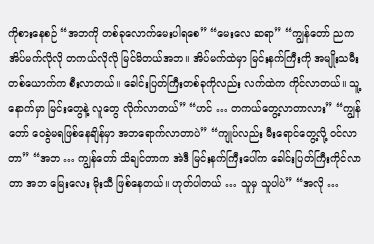ကိုစားနေစဉ် “အဘကို တစ်ခုလောက်မေးပါရစေ” “မေးလေ ဆရာ” “ကျွန်တော် ညက အိပ်မက်လိုလို တကယ်လိုလို မြင်မိတယ်အဘ။ အိပ်မက်ထဲမှာ မြင်းနက်ကြီးကို အမျိုးသမီး တစ်ယောက်က စီးလာတယ်။ ခေါင်းပြတ်ကြီးတစ်ခုကိုလည်း လက်ထဲက ကိုင်လာတယ်။ သူ့နောက်မှာ မြင်းတွေနဲ့ လူတွေ လိုက်လာတယ်” “ဟင် … တကယ်တွေ့လာတာလား” “ကျွန်တော် ဝေခွဲမရဖြစ်နေချိန်မှာ အဘရောက်လာတာပဲ” “ကျုပ်လည်း မီးရောင်တွေ့လို့ ဝင်လာတာ” “အဘ … ကျွန်တော် သိချင်တာက အဲဒီ မြင်းနက်ကြီးပေါ်က ခေါင်းပြတ်ကြီးကိုင်လာတာ အဘ မြေးလေး မိုးသီ ဖြစ်နေတယ်။ ဟုတ်ပါတယ် … သူမှ သူပါပဲ” “အလို …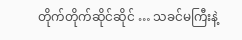တိုက်တိုက်ဆိုင်ဆိုင် … သခင်မကြီးနဲ့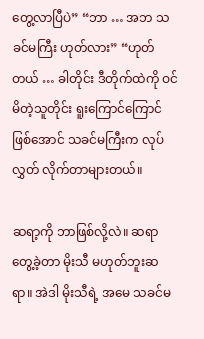တွေ့လာပြီပဲ” “ဘာ … အဘ သခင်မကြီး ဟုတ်လား” “ဟုတ်တယ် … ခါတိုင်း ဒီတိုက်ထဲကို ဝင်မိတဲ့သူတိုင်း ရူးကြောင်ကြောင်ဖြစ်အောင် သခင်မကြီးက လုပ်လွှတ် လိုက်တာများတယ်။

ဆရာ့ကို ဘာဖြစ်လို့လဲ။ ဆရာတွေ့ခဲ့တာ မိုးသီ မဟုတ်ဘူးဆရာ။ အဲဒါ မိုးသီရဲ့ အမေ သခင်မ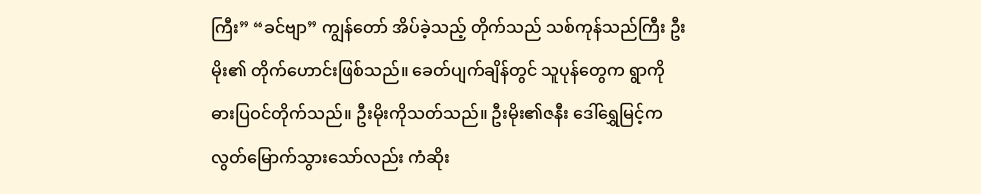ကြီး” “ခင်ဗျာ” ကျွန်တော် အိပ်ခဲ့သည့် တိုက်သည် သစ်ကုန်သည်ကြီး ဦးမိုး၏ တိုက်ဟောင်းဖြစ်သည်။ ခေတ်ပျက်ချိန်တွင် သူပုန်တွေက ရွာကို ဓားပြဝင်တိုက်သည်။ ဦးမိုးကိုသတ်သည်။ ဦးမိုး၏ဇနီး ဒေါ်ရွှေမြင့်က လွတ်မြောက်သွားသော်လည်း ကံဆိုး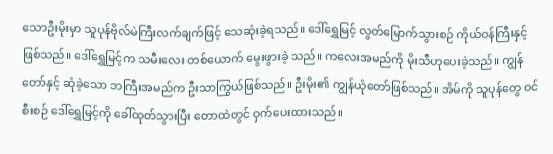သောဦးမိုးမှာ သူပုန်ဗိုလ်မဲကြီးလက်ချက်ဖြင့် သေဆုံးခဲ့ရသည်။ ဒေါ်ရွှေမြင့် လွတ်မြောက်သွားစဉ် ကိုယ်ဝန်ကြီးနှင့်ဖြစ်သည်။ ဒေါ်ရွှေမြင့်က သမီးလေး တစ်ယောက် မွေးဖွားခဲ့ သည်။ ကလေးအမည်ကို မိုးသီဟုပေးခဲ့သည်။ ကျွန်တော်နှင့် ဆုံခဲ့သော ဘကြီးအမည်က ဦးသာကြွယ်ဖြစ်သည်။ ဦးမိုး၏ ကျွန်ယုံတော်ဖြစ်သည်။ အိမ်ကို သူပုန်တွေ ဝင်စီးစဉ် ဒေါ်ရွှေမြင့်ကို ခေါ်ထုတ်သွားပြီး တောထဲတွင် ဝှက်ပေးထားသည်။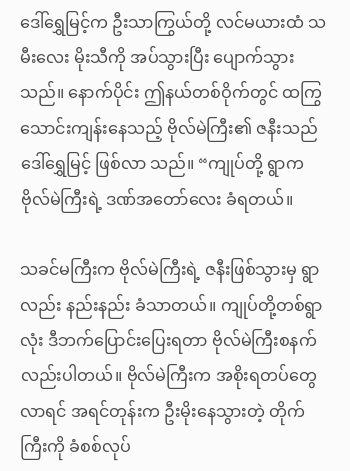ဒေါ်ရွှေမြင့်က ဦးသာကြွယ်တို့ လင်မယားထံ သမီးလေး မိုးသီကို အပ်သွားပြီး ပျောက်သွားသည်။ နောက်ပိုင်း ဤနယ်တစ်ဝိုက်တွင် ထကြွသောင်းကျန်းနေသည့် ဗိုလ်မဲကြီး၏ ဇနီးသည် ဒေါ်ရွှေမြင့် ဖြစ်လာ သည်။ “ကျုပ်တို့ ရွာက ဗိုလ်မဲကြီးရဲ့ ဒဏ်အတော်လေး ခံရတယ်။

သခင်မကြီးက ဗိုလ်မဲကြီးရဲ့ ဇနီးဖြစ်သွားမှ ရွာလည်း နည်းနည်း ခံသာတယ်။ ကျုပ်တို့တစ်ရွာလုံး ဒီဘက်ပြောင်းပြေးရတာ ဗိုလ်မဲကြီးစနက်လည်းပါတယ်။ ဗိုလ်မဲကြီးက အစိုးရတပ်တွေလာရင် အရင်တုန်းက ဦးမိုးနေသွားတဲ့ တိုက်ကြီးကို ခံစစ်လုပ်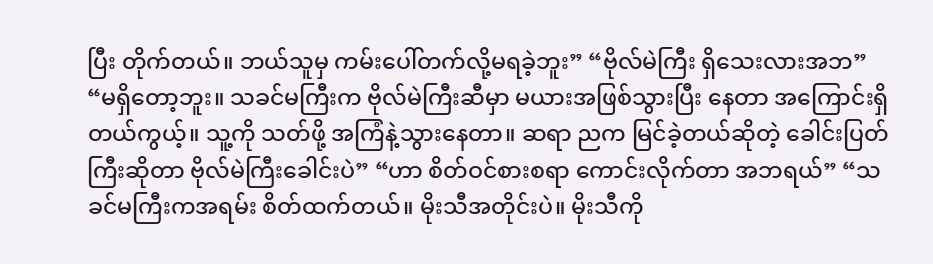ပြီး တိုက်တယ်။ ဘယ်သူမှ ကမ်းပေါ်တက်လို့မရခဲ့ဘူး” “ဗိုလ်မဲကြီး ရှိသေးလားအဘ” “မရှိတော့ဘူး။ သခင်မကြီးက ဗိုလ်မဲကြီးဆီမှာ မယားအဖြစ်သွားပြီး နေတာ အကြောင်းရှိတယ်ကွယ့်။ သူ့ကို သတ်ဖို့ အကြံနဲ့သွားနေတာ။ ဆရာ ညက မြင်ခဲ့တယ်ဆိုတဲ့ ခေါင်းပြတ်ကြီးဆိုတာ ဗိုလ်မဲကြီးခေါင်းပဲ” “ဟာ စိတ်ဝင်စားစရာ ကောင်းလိုက်တာ အဘရယ်” “သခင်မကြီးကအရမ်း စိတ်ထက်တယ်။ မိုးသီအတိုင်းပဲ။ မိုးသီကို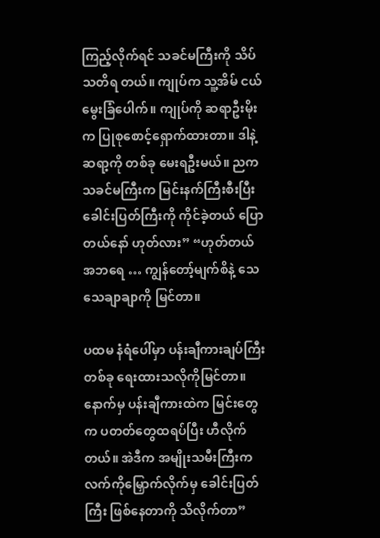ကြည့်လိုက်ရင် သခင်မကြီးကို သိပ်သတိရ တယ်။ ကျုပ်က သူ့အိမ် ငယ်မွေးခြံပေါက်။ ကျုပ်ကို ဆရာဦးမိုးက ပြုစုစောင့်ရှောက်ထားတာ။ ဒါနဲ့ ဆရာ့ကို တစ်ခု မေးရဦးမယ်။ ညက သခင်မကြီးက မြင်းနက်ကြီးစီးပြီး ခေါင်းပြတ်ကြီးကို ကိုင်ခဲ့တယ် ပြောတယ်နော် ဟုတ်လား” “ဟုတ်တယ် အဘရေ … ကျွန်တော့်မျက်စိနဲ့ သေသေချာချာကို မြင်တာ။

ပထမ နံရံပေါ်မှာ ပန်းချီကားချပ်ကြီး တစ်ခု ရေးထားသလိုကိုမြင်တာ။ နောက်မှ ပန်းချီကားထဲက မြင်းတွေက ပတတ်တွေထရပ်ပြီး ဟီလိုက်တယ်။ အဲဒီက အမျိုးသမီးကြီးက လက်ကိုမြှောက်လိုက်မှ ခေါင်းပြတ်ကြီး ဖြစ်နေတာကို သိလိုက်တာ”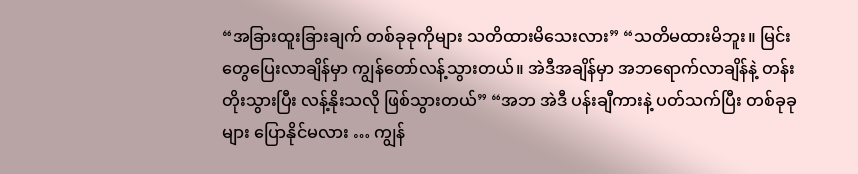“အခြားထူးခြားချက် တစ်ခုခုကိုများ သတိထားမိသေးလား” “သတိမထားမိဘူး။ မြင်းတွေပြေးလာချိန်မှာ ကျွန်တော်လန့်သွားတယ်။ အဲဒီအချိန်မှာ အဘရောက်လာချိန်နဲ့ တန်းတိုးသွားပြီး လန့်နိုးသလို ဖြစ်သွားတယ်” “အဘ အဲဒီ ပန်းချီကားနဲ့ ပတ်သက်ပြီး တစ်ခုခုများ ပြောနိုင်မလား … ကျွန်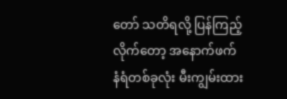တော် သတိရလို့ ပြန်ကြည့် လိုက်တော့ အနောက်ဖက် နံရံတစ်ခုလုံး မီးကျွမ်းထား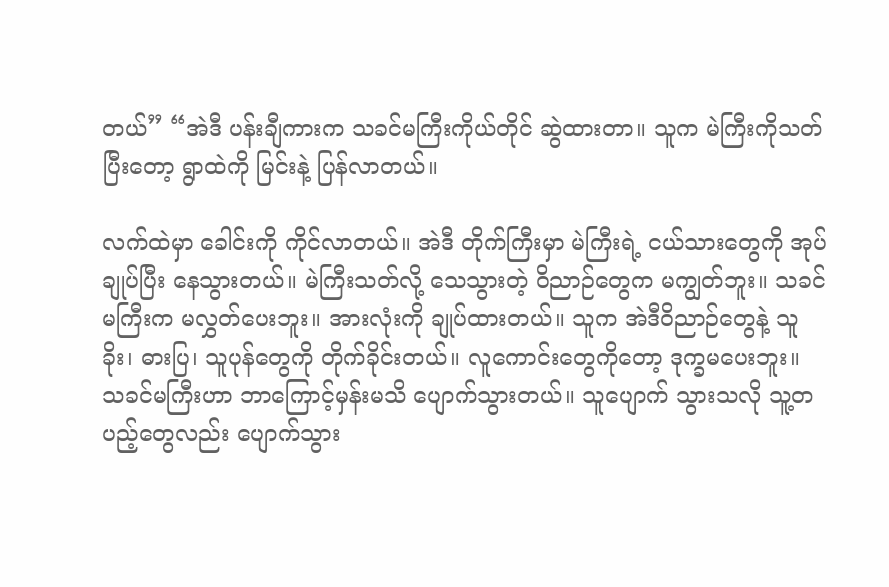တယ်” “အဲဒီ ပန်းချီကားက သခင်မကြီးကိုယ်တိုင် ဆွဲထားတာ။ သူက မဲကြီးကိုသတ်ပြီးတော့ ရွာထဲကို မြင်းနဲ့ ပြန်လာတယ်။

လက်ထဲမှာ ခေါင်းကို ကိုင်လာတယ်။ အဲဒီ တိုက်ကြီးမှာ မဲကြီးရဲ့ ငယ်သားတွေကို အုပ်ချုပ်ပြီး နေသွားတယ်။ မဲကြီးသတ်လို့ သေသွားတဲ့ ဝိညာဉ်တွေက မကျွတ်ဘူး။ သခင်မကြီးက မလွှတ်ပေးဘူး။ အားလုံးကို ချုပ်ထားတယ်။ သူက အဲဒီဝိညာဉ်တွေနဲ့ သူခိုး၊ ဓားပြ၊ သူပုန်တွေကို တိုက်ခိုင်းတယ်။ လူကောင်းတွေကိုတော့ ဒုက္ခမပေးဘူး။ သခင်မကြီးဟာ ဘာကြောင့်မှန်းမသိ ပျောက်သွားတယ်။ သူပျောက် သွားသလို သူ့တပည့်တွေလည်း ပျောက်သွား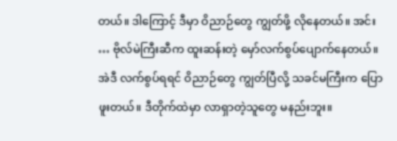တယ်။ ဒါကြောင့် ဒီမှာ ဝိညာဉ်တွေ ကျွတ်ဖို့ လိုနေတယ်။ အင်း … ဗိုလ်မဲကြီးဆီက ထူးဆန်းတဲ့ မှော်လက်စွပ်ပျောက်နေတယ်။ အဲဒီ လက်စွပ်ရရင် ဝိညာဉ်တွေ ကျွတ်ပြီလို့ သခင်မကြီးက ပြောဖူးတယ်။ ဒီတိုက်ထဲမှာ လာရှာတဲ့သူတွေ မနည်းဘူး။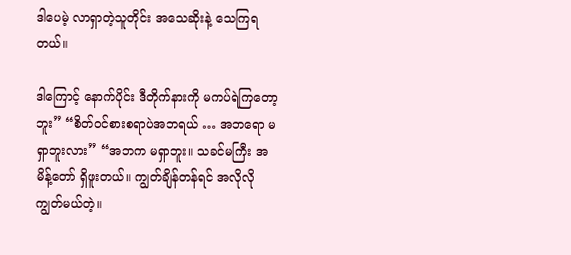ဒါပေမဲ့ လာရှာတဲ့သူတိုင်း အသေဆိုးနဲ့ သေကြရတယ်။

ဒါကြောင့် နောက်ပိုင်း ဒီတိုက်နားကို မကပ်ရဲကြတော့ဘူး” “စိတ်ဝင်စားစရာပဲအဘရယ် … အဘရော မရှာဘူးလား” “အဘက မရှာဘူး။ သခင်မကြီး အမိန့်တော် ရှိဖူးတယ်။ ကျွတ်ချိန်တန်ရင် အလိုလို ကျွတ်မယ်တဲ့။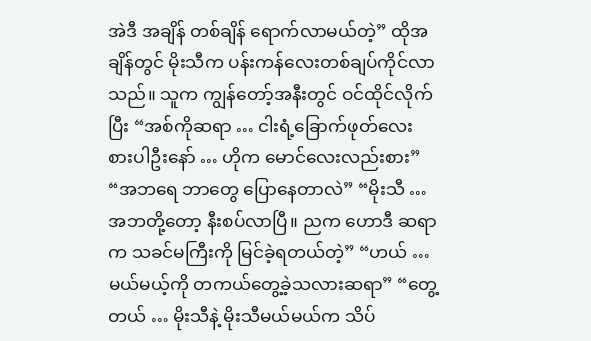အဲဒီ အချိန် တစ်ချိန် ရောက်လာမယ်တဲ့” ထိုအချိန်တွင် မိုးသီက ပန်းကန်လေးတစ်ချပ်ကိုင်လာသည်။ သူက ကျွန်တော့်အနီးတွင် ဝင်ထိုင်လိုက်ပြီး “အစ်ကိုဆရာ … ငါးရံ့ခြောက်ဖုတ်လေး စားပါဦးနော် … ဟိုက မောင်လေးလည်းစား” “အဘရေ ဘာတွေ ပြောနေတာလဲ” “မိုးသီ … အဘတို့တော့ နီးစပ်လာပြီ။ ညက ဟောဒီ ဆရာက သခင်မကြီးကို မြင်ခဲ့ရတယ်တဲ့” “ဟယ် … မယ်မယ့်ကို တကယ်တွေ့ခဲ့သလားဆရာ” “တွေ့တယ် … မိုးသီနဲ့ မိုးသီမယ်မယ်က သိပ်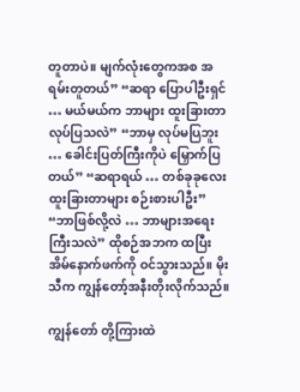တူတာပဲ။ မျက်လုံးတွေကအစ အရမ်းတူတယ်” “ဆရာ ပြောပါဦးရှင် … မယ်မယ်က ဘာများ ထူးခြားတာ လုပ်ပြသလဲ” “ဘာမှ လုပ်မပြဘူး … ခေါင်းပြတ်ကြီးကိုပဲ မြှောက်ပြတယ်” “ဆရာရယ် … တစ်ခုခုလေး ထူးခြားတာများ စဉ်းစားပါဦး” “ဘာဖြစ်လို့လဲ … ဘာများအရေးကြီးသလဲ” ထိုစဉ်အဘက ထပြီး အိမ်နောက်ဖက်ကို ဝင်သွားသည်။ မိုးသီက ကျွန်တော့်အနီးတိုးလိုက်သည်။

ကျွန်တော် တို့ကြားထဲ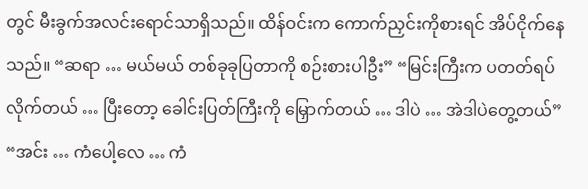တွင် မီးခွက်အလင်းရောင်သာရှိသည်။ ထိန်ဝင်းက ကောက်ညှင်းကိုစားရင် အိပ်ငိုက်နေသည်။ “ဆရာ … မယ်မယ် တစ်ခုခုပြတာကို စဉ်းစားပါဦး” “မြင်းကြီးက ပတတ်ရပ်လိုက်တယ် … ပြီးတော့ ခေါင်းပြတ်ကြီးကို မြှောက်တယ် … ဒါပဲ … အဲဒါပဲတွေ့တယ်” “အင်း … ကံပေါ့လေ … ကံ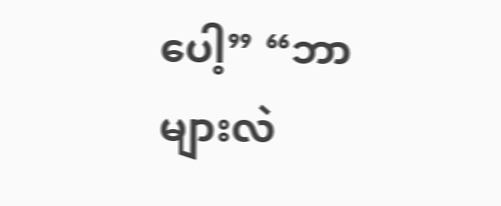ပေါ့” “ဘာများလဲ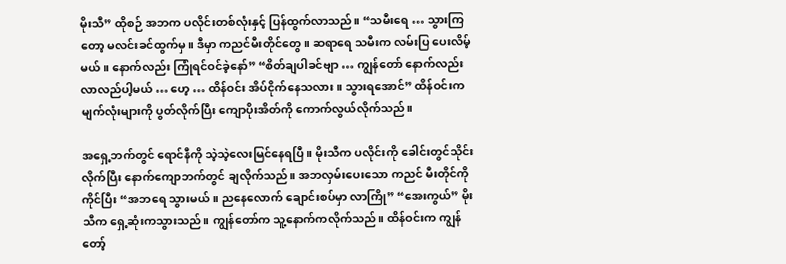မိုးသီ” ထိုစဉ် အဘက ပလိုင်းတစ်လုံးနှင့် ပြန်ထွက်လာသည်။ “သမီးရေ … သွားကြတော့ မလင်းခင်ထွက်မှ။ ဒီမှာ ကညင်မီးတိုင်တွေ။ ဆရာရေ သမီးက လမ်းပြ ပေးလိမ့်မယ်။ နောက်လည်း ကြုံရင်ဝင်ခဲ့နော်” “စိတ်ချပါခင်ဗျာ … ကျွန်တော် နောက်လည်း လာလည်ပါ့မယ် … ဟေ့ … ထိန်ဝင်း အိပ်ငိုက်နေသလား။ သွားရအောင်” ထိန်ဝင်းက မျက်လုံးများကို ပွတ်လိုက်ပြီး ကျောပိုးအိတ်ကို ကောက်လွယ်လိုက်သည်။

အရှေ့ဘက်တွင် ရောင်နီကို သဲ့သဲ့လေးမြင်နေရပြီ။ မိုးသီက ပလိုင်းကို ခေါင်းတွင်သိုင်းလိုက်ပြီး နောက်ကျောဘက်တွင် ချလိုက်သည်။ အဘလှမ်းပေးသော ကညင် မီးတိုင်ကိုကိုင်ပြီး “အဘရေ သွားမယ်။ ညနေလောက် ချောင်းစပ်မှာ လာကြို” “အေးကွယ်” မိုးသီက ရှေ့ဆုံးကသွားသည်။ ကျွန်တော်က သူ့နောက်ကလိုက်သည်။ ထိန်ဝင်းက ကျွန်တော့်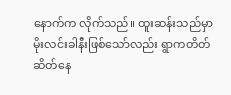နောက်က လိုက်သည်။ ထူးဆန်းသည်မှာ မိုးလင်းခါနီးဖြစ်သော်လည်း ရွာကတိတ်ဆိတ်နေ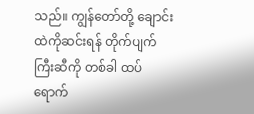သည်။ ကျွန်တော်တို့ ချောင်းထဲကိုဆင်းရန် တိုက်ပျက်ကြီးဆီကို တစ်ခါ ထပ်ရောက်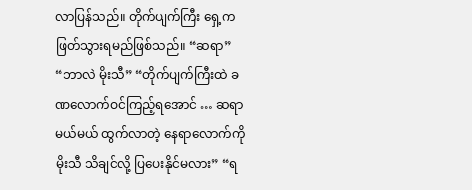လာပြန်သည်။ တိုက်ပျက်ကြီး ရှေ့က ဖြတ်သွားရမည်ဖြစ်သည်။ “ဆရာ” “ဘာလဲ မိုးသီ” “တိုက်ပျက်ကြီးထဲ ခဏလောက်ဝင်ကြည့်ရအောင် … ဆရာ မယ်မယ် ထွက်လာတဲ့ နေရာလောက်ကို မိုးသီ သိချင်လို့ ပြပေးနိုင်မလား” “ရ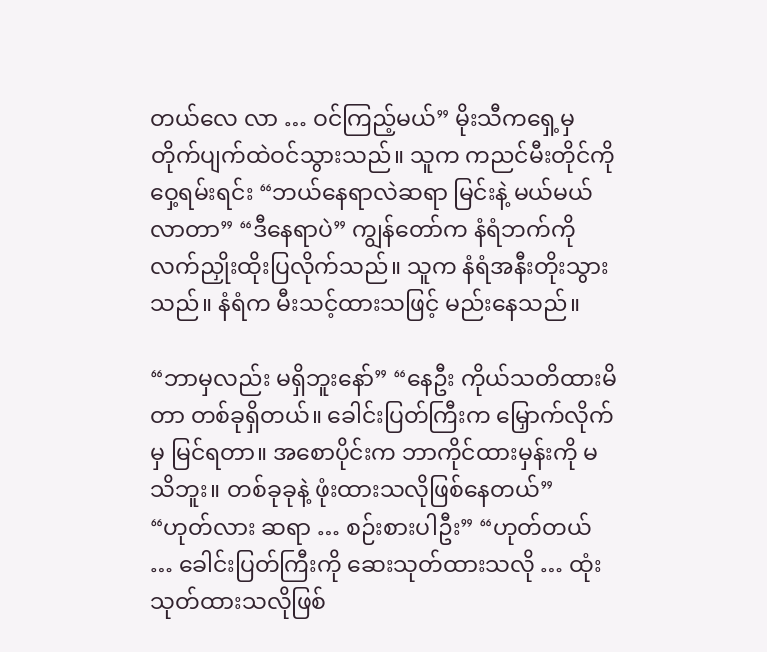တယ်လေ လာ … ဝင်ကြည့်မယ်” မိုးသီကရှေ့မှ တိုက်ပျက်ထဲဝင်သွားသည်။ သူက ကညင်မီးတိုင်ကို ဝှေ့ရမ်းရင်း “ဘယ်နေရာလဲဆရာ မြင်းနဲ့ မယ်မယ်လာတာ” “ဒီနေရာပဲ” ကျွန်တော်က နံရံဘက်ကို လက်ညှိုးထိုးပြလိုက်သည်။ သူက နံရံအနီးတိုးသွားသည်။ နံရံက မီးသင့်ထားသဖြင့် မည်းနေသည်။

“ဘာမှလည်း မရှိဘူးနော်” “နေဦး ကိုယ်သတိထားမိတာ တစ်ခုရှိတယ်။ ခေါင်းပြတ်ကြီးက မြှောက်လိုက်မှ မြင်ရတာ။ အစောပိုင်းက ဘာကိုင်ထားမှန်းကို မသိဘူး။ တစ်ခုခုနဲ့ ဖုံးထားသလိုဖြစ်နေတယ်” “ဟုတ်လား ဆရာ … စဉ်းစားပါဦး” “ဟုတ်တယ် … ခေါင်းပြတ်ကြီးကို ဆေးသုတ်ထားသလို … ထုံးသုတ်ထားသလိုဖြစ်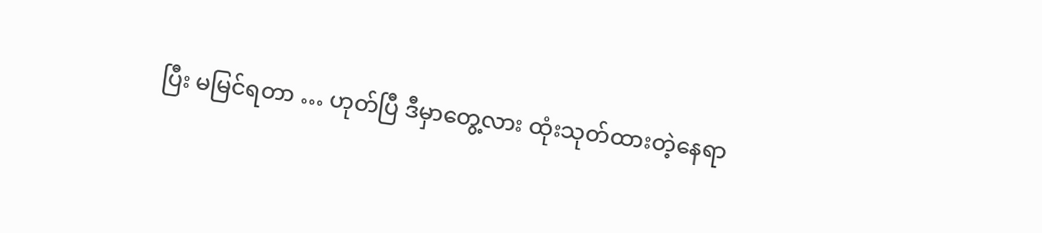ပြီး မမြင်ရတာ … ဟုတ်ပြီ ဒီမှာတွေ့လား ထုံးသုတ်ထားတဲ့နေရာ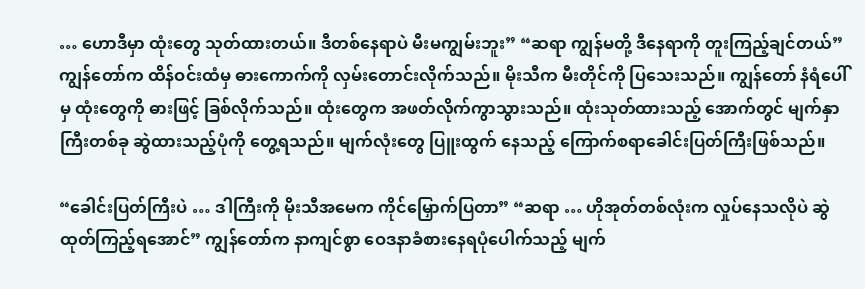… ဟောဒီမှာ ထုံးတွေ သုတ်ထားတယ်။ ဒီတစ်နေရာပဲ မီးမကျွမ်းဘူး” “ဆရာ ကျွန်မတို့ ဒီနေရာကို တူးကြည့်ချင်တယ်” ကျွန်တော်က ထိန်ဝင်းထံမှ ဓားကောက်ကို လှမ်းတောင်းလိုက်သည်။ မိုးသီက မီးတိုင်ကို ပြသေးသည်။ ကျွန်တော် နံရံပေါ်မှ ထုံးတွေကို ဓားဖြင့် ခြစ်လိုက်သည်။ ထုံးတွေက အဖတ်လိုက်ကွာသွားသည်။ ထုံးသုတ်ထားသည့် အောက်တွင် မျက်နှာကြီးတစ်ခု ဆွဲထားသည့်ပုံကို တွေ့ရသည်။ မျက်လုံးတွေ ပြူးထွက် နေသည့် ကြောက်စရာခေါင်းပြတ်ကြီးဖြစ်သည်။

“ခေါင်းပြတ်ကြီးပဲ … ဒါကြီးကို မိုးသီအမေက ကိုင်မြှောက်ပြတာ” “ဆရာ … ဟိုအုတ်တစ်လုံးက လှုပ်နေသလိုပဲ ဆွဲထုတ်ကြည့်ရအောင်” ကျွန်တော်က နာကျင်စွာ ဝေဒနာခံစားနေရပုံပေါက်သည့် မျက်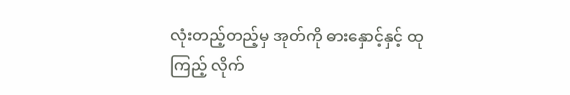လုံးတည့်တည့်မှ အုတ်ကို ဓားနှောင့်နှင့် ထုကြည့် လိုက်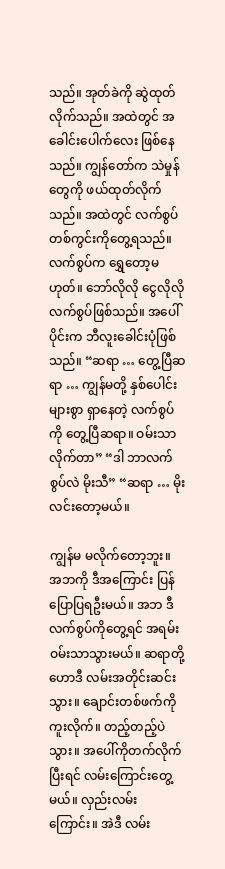သည်။ အုတ်ခဲကို ဆွဲထုတ်လိုက်သည်။ အထဲတွင် အခေါင်းပေါက်လေး ဖြစ်နေသည်။ ကျွန်တော်က သဲမှုန် တွေကို ဖယ်ထုတ်လိုက်သည်။ အထဲတွင် လက်စွပ်တစ်ကွင်းကိုတွေ့ရသည်။ လက်စွပ်က ရွှေတော့မဟုတ်။ ဘော်လိုလို ငွေလိုလို လက်စွပ်ဖြစ်သည်။ အပေါ်ပိုင်းက ဘီလူးခေါင်းပုံဖြစ်သည်။ “ဆရာ … တွေ့ပြီဆရာ … ကျွန်မတို့ နှစ်ပေါင်းများစွာ ရှာနေတဲ့ လက်စွပ်ကို တွေ့ပြီဆရာ။ ဝမ်းသာလိုက်တာ” “ဒါ ဘာလက်စွပ်လဲ မိုးသီ” “ဆရာ … မိုးလင်းတော့မယ်။

ကျွန်မ မလိုက်တော့ဘူး။ အဘကို ဒီအကြောင်း ပြန်ပြောပြရဦးမယ်။ အဘ ဒီလက်စွပ်ကိုတွေ့ရင် အရမ်းဝမ်းသာသွားမယ်။ ဆရာတို့ ဟောဒီ လမ်းအတိုင်းဆင်းသွား။ ချောင်းတစ်ဖက်ကို ကူးလိုက်။ တည့်တည့်ပဲသွား။ အပေါ်ကိုတက်လိုက်ပြီးရင် လမ်းကြောင်းတွေ့မယ်။ လှည်းလမ်းကြောင်း။ အဲဒီ လမ်း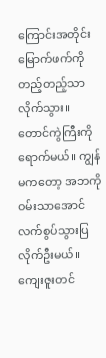ကြောင်းအတိုင်း မြောက်ဖက်ကို တည့်တည့်သာလိုက်သွား။ တောင်ကွဲကြီးကိုရောက်မယ်။ ကျွန်မကတော့ အဘကို ဝမ်းသာအောင် လက်စွပ်သွားပြလိုက်ဦးမယ်။ ကျေးဇူးတင်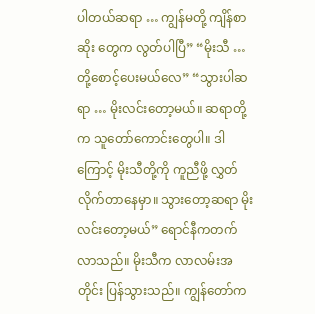ပါတယ်ဆရာ … ကျွန်မတို့ ကျိန်စာဆိုး တွေက လွတ်ပါပြီ” “မိုးသီ … တို့စောင့်ပေးမယ်လေ” “သွားပါဆရာ … မိုးလင်းတော့မယ်။ ဆရာတို့က သူတော်ကောင်းတွေပါ။ ဒါကြောင့် မိုးသီတို့ကို ကူညီဖို့ လွှတ်လိုက်တာနေမှာ။ သွားတော့ဆရာ မိုးလင်းတော့မယ်” ရောင်နီကတက်လာသည်။ မိုးသီက လာလမ်းအတိုင်း ပြန်သွားသည်။ ကျွန်တော်က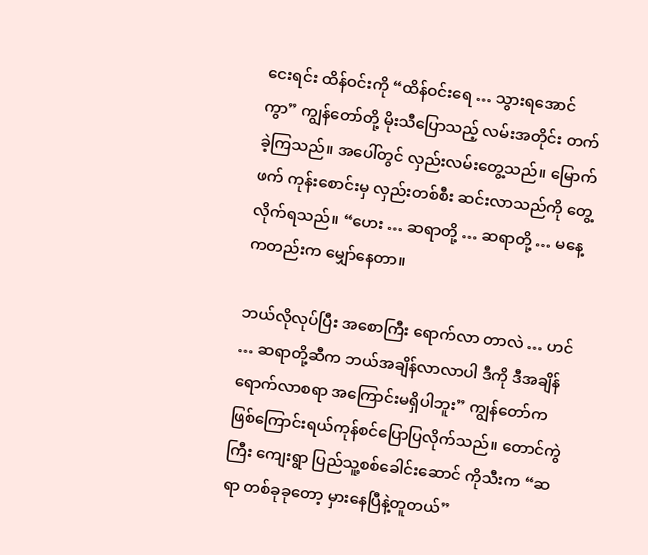ငေးရင်း ထိန်ဝင်းကို “ထိန်ဝင်းရေ … သွားရအောင်ကွာ” ကျွန်တော်တို့ မိုးသီပြောသည့် လမ်းအတိုင်း တက်ခဲ့ကြသည်။ အပေါ်တွင် လှည်းလမ်းတွေ့သည်။ မြောက်ဖက် ကုန်းစောင်းမှ လှည်းတစ်စီး ဆင်းလာသည်ကို တွေ့လိုက်ရသည်။ “ဟေး … ဆရာတို့ … ဆရာတို့ … မနေ့ကတည်းက မျှော်နေတာ။

ဘယ်လိုလုပ်ပြီး အစောကြီး ရောက်လာ တာလဲ … ဟင် … ဆရာတို့ဆီက ဘယ်အချိန်လာလာပါ ဒီကို ဒီအချိန် ရောက်လာစရာ အကြောင်းမရှိပါဘူး” ကျွန်တော်က ဖြစ်ကြောင်းရယ်ကုန်စင်ပြောပြလိုက်သည်။ တောင်ကွဲကြီး ကျေးရွာ ပြည်သူ့စစ်ခေါင်းဆောင် ကိုသီးက “ဆရာ တစ်ခုခုတော့ မှားနေပြီနဲ့တူတယ်”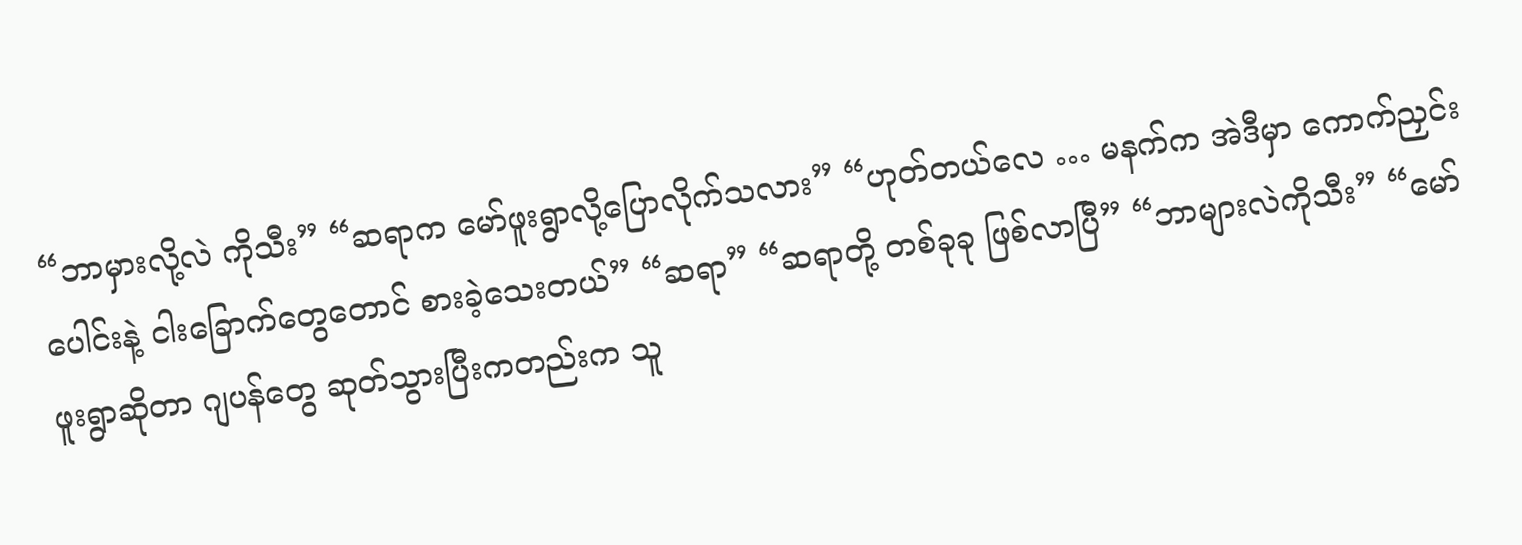“ဘာမှားလို့လဲ ကိုသီး” “ဆရာက မော်ဖူးရွာလို့ပြောလိုက်သလား” “ဟုတ်တယ်လေ … မနက်က အဲဒီမှာ ကောက်ညှင်းပေါင်းနဲ့ ငါးခြောက်တွေတောင် စားခဲ့သေးတယ်” “ဆရာ” “ဆရာတို့ တစ်ခုခု ဖြစ်လာပြီ” “ဘာများလဲကိုသီး” “မော်ဖူးရွာဆိုတာ ဂျပန်တွေ ဆုတ်သွားပြီးကတည်းက သူ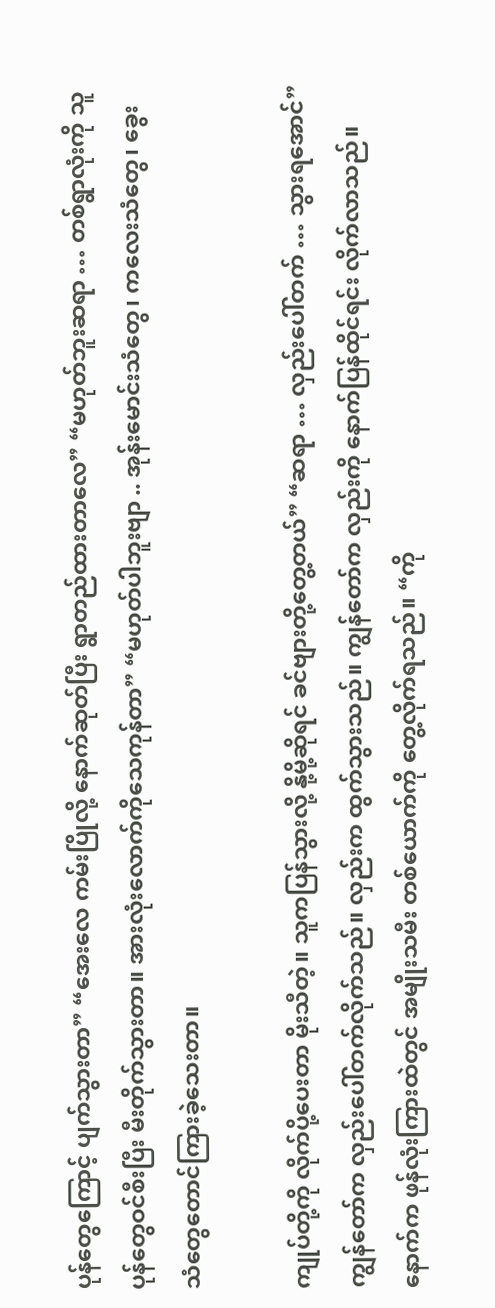ပုန်တွေကြောင့် ပျက်သွားတာ” “အေးလေ ကမ်းပြိုလို့ နောက်ဆုတ်ပြီး ရွာတည်ထားတာလေ” “မဟုတ်ဘူးဆရာ … တစ်ရွာလုံးကို သူပုန်တွေဝင်စီးပြီး မီးတိုက်သွားတာ။ အားလုံးလောက်ကိုသေကုန်တာ” “မဟုတ်ပါဘူးဗျာ .. အုန်းမောင်းသံတွေ၊ ကလေးသံတွေ၊ ခွေးသံတွေတောင်ကြားခဲ့သေးတာ။

ကျုပ်တို့ကို လိုက်ပို့ပေးတာ မိုးသီတဲ့။ သူကပြန်သွားလို့ နို့မို့ဆိုရင် ခင်ဗျားတို့တွေ့တယ်” “ဆရာ … လှည်းပေါ်တက် … သွားရအောင်” ကျွန်တော်က လှည်းပေါ်တက်လိုက်သည်။ လှည်းက ထွက်သွားသည်။ ကျွန်တော်က လှည်းကို နောက်ပြန်ထိုင်ရင်း လိုက်လာသည်။ နောက်က ဖုန်လုံးကြားထဲတွင် အမျိုးသမီး တစ်ယောက်ကို တွေ့လိုက်ရသည်။ “ကို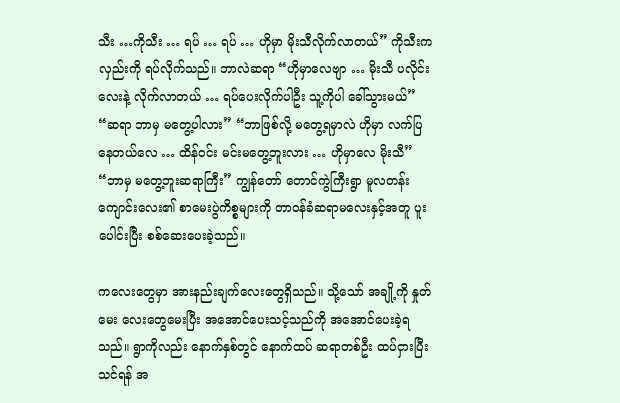သီး …ကိုသီး … ရပ် … ရပ် … ဟိုမှာ မိုးသီလိုက်လာတယ်” ကိုသီးကလှည်းကို ရပ်လိုက်သည်။ ဘာလဲဆရာ “ဟိုမှာလေဗျာ … မိုးသီ ပလိုင်းလေးနဲ့ လိုက်လာတယ် … ရပ်ပေးလိုက်ပါဦး သူ့ကိုပါ ခေါ်သွားမယ်” “ဆရာ ဘာမှ မတွေ့ပါလား” “ဘာဖြစ်လို့ မတွေ့ရမှာလဲ ဟိုမှာ လက်ပြနေတယ်လေ … ထိန်ဝင်း မင်းမတွေ့ဘူးလား … ဟိုမှာလေ မိုးသီ” “ဘာမှ မတွေ့ဘူးဆရာကြီး” ကျွန်တော် တောင်ကွဲကြီးရွာ မူလတန်းကျောင်းလေး၏ စာမေးပွဲကိစ္စများကို တာဝန်ခံဆရာမလေးနှင့်အတူ ပူးပေါင်းပြီး စစ်ဆေးပေးခဲ့သည်။

ကလေးတွေမှာ အားနည်းချက်လေးတွေရှိသည်။ သို့သော် အချို့ကို နှုတ်မေး လေးတွေမေးပြီး အအောင်ပေးသင့်သည်ကို အအောင်ပေးခဲ့ရသည်။ ရွာကိုလည်း နောက်နှစ်တွင် နောက်ထပ် ဆရာတစ်ဦး ထပ်ငှားပြီးသင်ရန် အ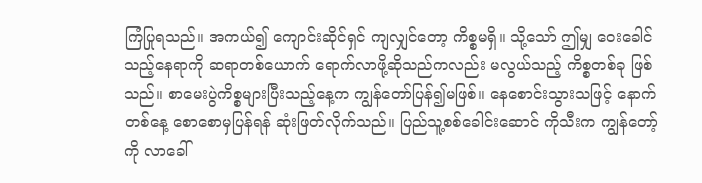ကြံပြုရသည်။ အကယ်၍ ကျောင်းဆိုင်ရှင် ကျလျှင်တော့ ကိစ္စမရှိ။ သို့သော် ဤမျှ ဝေးခေါင်သည့်နေရာကို ဆရာတစ်ယောက် ရောက်လာဖို့ဆိုသည်ကလည်း မလွယ်သည့် ကိစ္စတစ်ခု ဖြစ်သည်။ စာမေးပွဲကိစ္စများပြီးသည့်နေ့က ကျွန်တော်ပြန်၍မဖြစ်။ နေစောင်းသွားသဖြင့် နောက်တစ်နေ့ စောစောမှပြန်ရန် ဆုံးဖြတ်လိုက်သည်။ ပြည်သူ့စစ်ခေါင်းဆောင် ကိုသီးက ကျွန်တော့်ကို လာခေါ်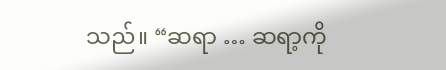သည်။ “ဆရာ … ဆရာ့ကို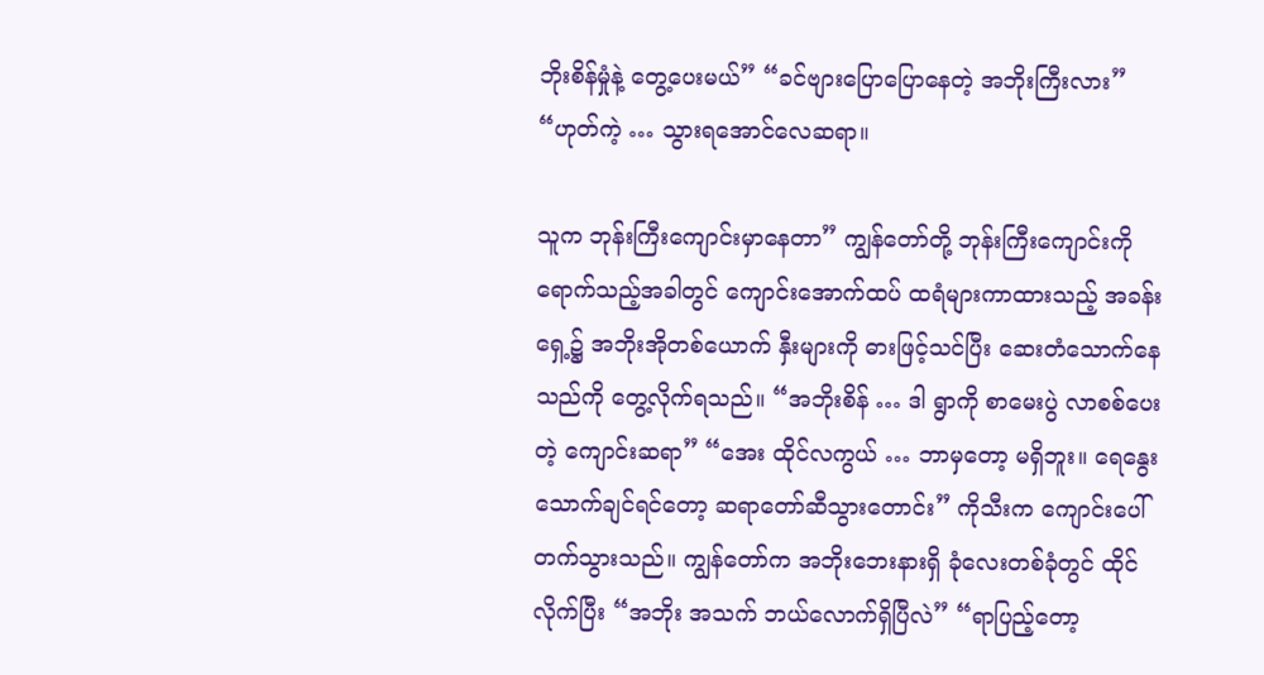ဘိုးစိန်မှုံနဲ့ တွေ့ပေးမယ်” “ခင်ဗျားပြောပြောနေတဲ့ အဘိုးကြီးလား” “ဟုတ်ကဲ့ … သွားရအောင်လေဆရာ။

သူက ဘုန်းကြီးကျောင်းမှာနေတာ” ကျွန်တော်တို့ ဘုန်းကြီးကျောင်းကိုရောက်သည့်အခါတွင် ကျောင်းအောက်ထပ် ထရံများကာထားသည့် အခန်းရှေ့၌ အဘိုးအိုတစ်ယောက် နှီးများကို ဓားဖြင့်သင်ပြီး ဆေးတံသောက်နေသည်ကို တွေ့လိုက်ရသည်။ “အဘိုးစိန် … ဒါ ရွာကို စာမေးပွဲ လာစစ်ပေးတဲ့ ကျောင်းဆရာ” “အေး ထိုင်လကွယ် … ဘာမှတော့ မရှိဘူး။ ရေနွေးသောက်ချင်ရင်တော့ ဆရာတော်ဆီသွားတောင်း” ကိုသီးက ကျောင်းပေါ်တက်သွားသည်။ ကျွန်တော်က အဘိုးဘေးနားရှိ ခုံလေးတစ်ခုံတွင် ထိုင်လိုက်ပြီး “အဘိုး အသက် ဘယ်လောက်ရှိပြီလဲ” “ရာပြည့်တော့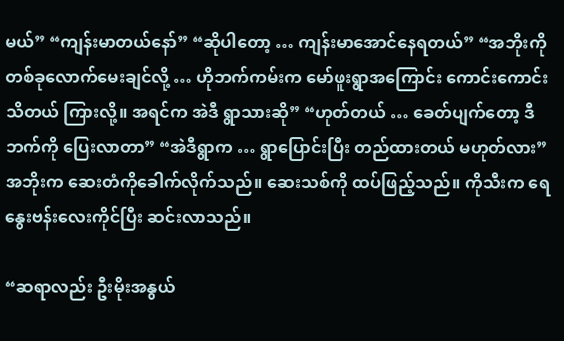မယ်” “ကျန်းမာတယ်နော်” “ဆိုပါတော့ … ကျန်းမာအောင်နေရတယ်” “အဘိုးကို တစ်ခုလောက်မေးချင်လို့ … ဟိုဘက်ကမ်းက မော်ဖူးရွာအကြောင်း ကောင်းကောင်းသိတယ် ကြားလို့။ အရင်က အဲဒီ ရွာသားဆို” “ဟုတ်တယ် … ခေတ်ပျက်တော့ ဒီဘက်ကို ပြေးလာတာ” “အဲဒီရွာက … ရွာပြောင်းပြီး တည်ထားတယ် မဟုတ်လား” အဘိုးက ဆေးတံကိုခေါက်လိုက်သည်။ ဆေးသစ်ကို ထပ်ဖြည့်သည်။ ကိုသီးက ရေနွေးဗန်းလေးကိုင်ပြီး ဆင်းလာသည်။

“ဆရာလည်း ဦးမိုးအနွယ်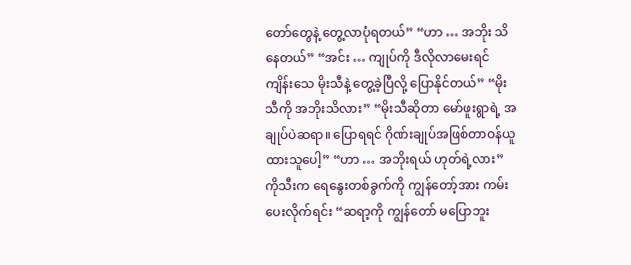တော်တွေနဲ့ တွေ့လာပုံရတယ်” “ဟာ … အဘိုး သိနေတယ်” “အင်း … ကျုပ်ကို ဒီလိုလာမေးရင် ကျိန်းသေ မိုးသီနဲ့ တွေ့ခဲ့ပြီလို့ ပြောနိုင်တယ်” “မိုးသီကို အဘိုးသိလား” “မိုးသီဆိုတာ မော်ဖူးရွာရဲ့ အချုပ်ပဲဆရာ။ ပြောရရင် ဂိုဏ်းချုပ်အဖြစ်တာဝန်ယူထားသူပေါ့” “ဟာ … အဘိုးရယ် ဟုတ်ရဲ့လား” ကိုသီးက ရေနွေးတစ်ခွက်ကို ကျွန်တော့်အား ကမ်းပေးလိုက်ရင်း “ဆရာ့ကို ကျွန်တော် မပြောဘူး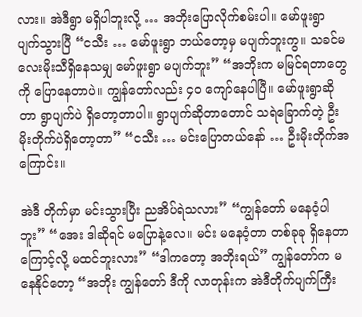လား။ အဲဒီရွာ မရှိပါဘူးလို့ … အဘိုးပြောလိုက်စမ်းပါ။ မော်ဖူးရွာ ပျက်သွားပြီ “ငသီး … မော်ဖူးရွာ ဘယ်တော့မှ မပျက်ဘူးကွ။ သခင်မလေးမိုးသီရှိနေသမျှ မော်ဖူးရွာ မပျက်ဘူး” “အဘိုးက မမြင်ရတာတွေကို ပြောနေတာပဲ။ ကျွန်တော်လည်း ၄၀ ကျော်နေပါပြီ။ မော်ဖူးရွာဆိုတာ ရွာပျက်ပဲ ရှိတော့တာပါ။ ရွာပျက်ဆိုတာတောင် သရဲခြောက်တဲ့ ဦးမိုးတိုက်ပဲရှိတော့တာ” “ငသီး … မင်းပြောတယ်နော် … ဦးမိုးတိုက်အကြောင်း။

အဲဒီ တိုက်မှာ မင်းသွားပြီး ညအိပ်ရဲသလား” “ကျွန်တော် မနေဝံ့ပါဘူး” “အေး ဒါဆိုရင် မပြောနဲ့လေ။ မင်း မနေဝံ့တာ တစ်ခုခု ရှိနေတာကြောင့်လို့ မထင်ဘူးလား” “ဒါကတော့ အဘိုးရယ်” ကျွန်တော်က မနေနိုင်တော့ “အဘိုး ကျွန်တော် ဒီကို လာတုန်းက အဲဒီတိုက်ပျက်ကြီး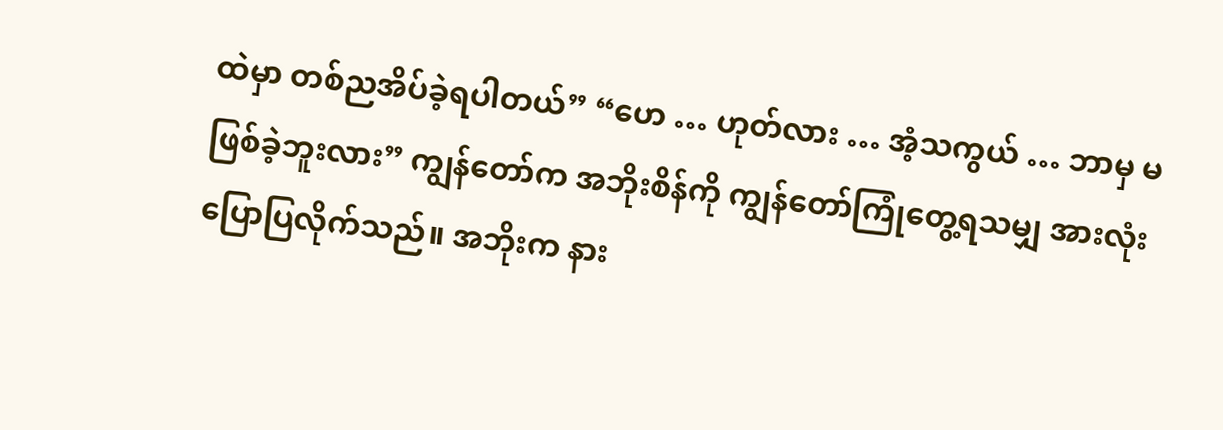ထဲမှာ တစ်ညအိပ်ခဲ့ရပါတယ်” “ဟေ … ဟုတ်လား … အံ့သကွယ် … ဘာမှ မဖြစ်ခဲ့ဘူးလား” ကျွန်တော်က အဘိုးစိန်ကို ကျွန်တော်ကြုံတွေ့ရသမျှ အားလုံး ပြောပြလိုက်သည်။ အဘိုးက နား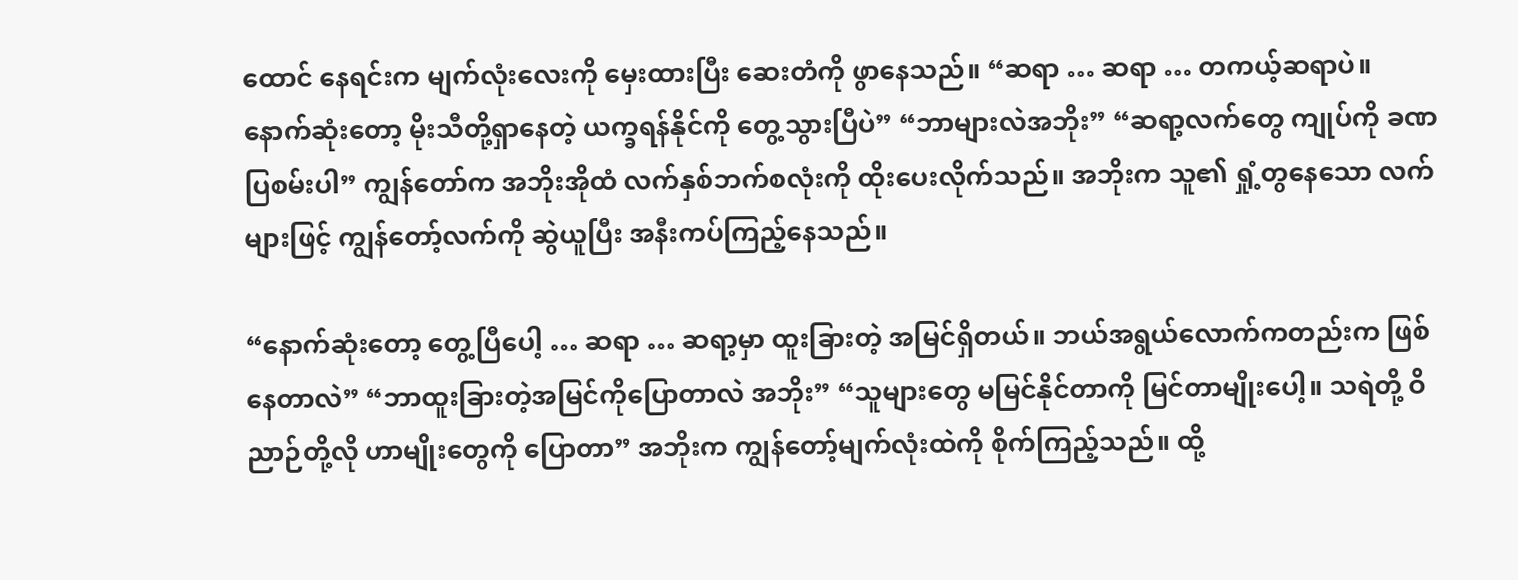ထောင် နေရင်းက မျက်လုံးလေးကို မှေးထားပြီး ဆေးတံကို ဖွာနေသည်။ “ဆရာ … ဆရာ … တကယ့်ဆရာပဲ။ နောက်ဆုံးတော့ မိုးသီတို့ရှာနေတဲ့ ယက္ခရန်နိုင်ကို တွေ့သွားပြီပဲ” “ဘာများလဲအဘိုး” “ဆရာ့လက်တွေ ကျုပ်ကို ခဏပြစမ်းပါ” ကျွန်တော်က အဘိုးအိုထံ လက်နှစ်ဘက်စလုံးကို ထိုးပေးလိုက်သည်။ အဘိုးက သူ၏ ရှုံ့တွနေသော လက်များဖြင့် ကျွန်တော့်လက်ကို ဆွဲယူပြီး အနီးကပ်ကြည့်နေသည်။

“နောက်ဆုံးတော့ တွေ့ပြီပေါ့ … ဆရာ … ဆရာ့မှာ ထူးခြားတဲ့ အမြင်ရှိတယ်။ ဘယ်အရွယ်လောက်ကတည်းက ဖြစ်နေတာလဲ” “ဘာထူးခြားတဲ့အမြင်ကိုပြောတာလဲ အဘိုး” “သူများတွေ မမြင်နိုင်တာကို မြင်တာမျိုးပေါ့။ သရဲတို့ ဝိညာဉ်တို့လို ဟာမျိုးတွေကို ပြောတာ” အဘိုးက ကျွန်တော့်မျက်လုံးထဲကို စိုက်ကြည့်သည်။ ထို့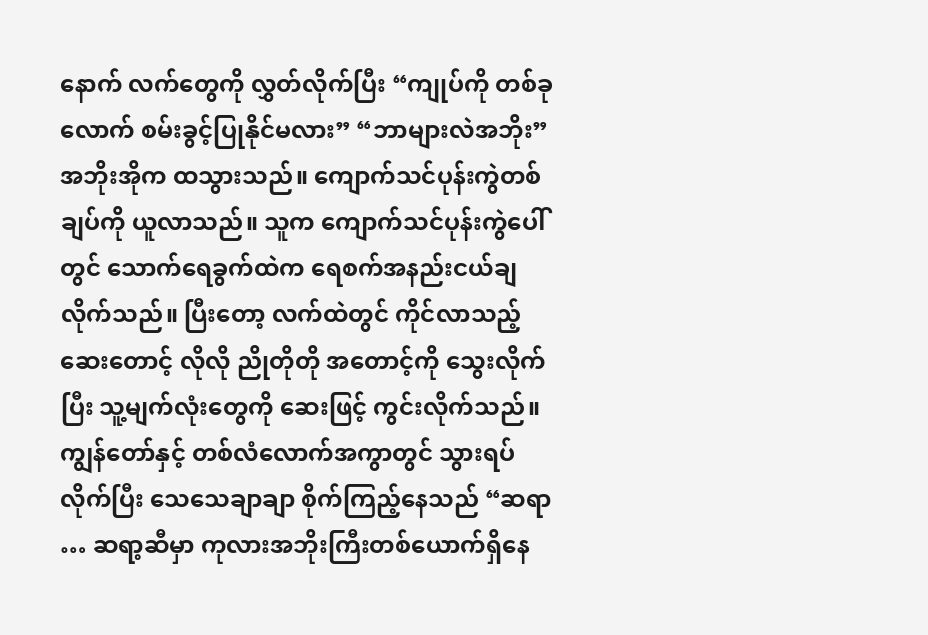နောက် လက်တွေကို လွှတ်လိုက်ပြီး “ကျုပ်ကို တစ်ခုလောက် စမ်းခွင့်ပြုနိုင်မလား” “ဘာများလဲအဘိုး” အဘိုးအိုက ထသွားသည်။ ကျောက်သင်ပုန်းကွဲတစ်ချပ်ကို ယူလာသည်။ သူက ကျောက်သင်ပုန်းကွဲပေါ်တွင် သောက်ရေခွက်ထဲက ရေစက်အနည်းငယ်ချလိုက်သည်။ ပြီးတော့ လက်ထဲတွင် ကိုင်လာသည့် ဆေးတောင့် လိုလို ညိုတိုတို အတောင့်ကို သွေးလိုက်ပြီး သူ့မျက်လုံးတွေကို ဆေးဖြင့် ကွင်းလိုက်သည်။ ကျွန်တော်နှင့် တစ်လံလောက်အကွာတွင် သွားရပ်လိုက်ပြီး သေသေချာချာ စိုက်ကြည့်နေသည် “ဆရာ … ဆရာ့ဆီမှာ ကုလားအဘိုးကြီးတစ်ယောက်ရှိနေ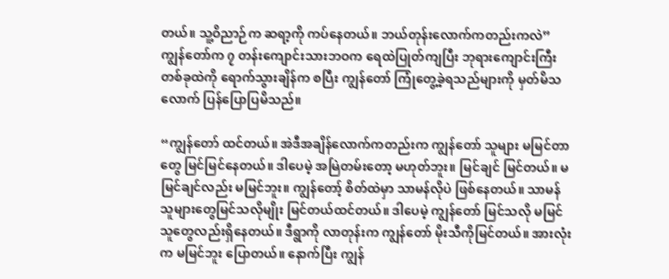တယ်။ သူ့ဝိညာဉ်က ဆရာ့ကို ကပ်နေတယ်။ ဘယ်တုန်းလောက်ကတည်းကလဲ” ကျွန်တော်က ၇ တန်းကျောင်းသားဘဝက ရေထဲပြုတ်ကျပြီး ဘုရားကျောင်းကြီးတစ်ခုထဲကို ရောက်သွားချိန်က စပြီး ကျွန်တော် ကြုံတွေ့ခဲ့ရသည်များကို မှတ်မိသလောက် ပြန်ပြောပြမိသည်။

“ကျွန်တော် ထင်တယ်။ အဲဒီအချိန်လောက်ကတည်းက ကျွန်တော် သူများ မမြင်တာတွေ မြင်မြင်နေတယ်။ ဒါပေမဲ့ အမြဲတမ်းတော့ မဟုတ်ဘူး။ မြင်ချင် မြင်တယ်။ မမြင်ချင်လည်း မမြင်ဘူး။ ကျွန်တော့် စိတ်ထဲမှာ သာမန်လိုပဲ ဖြစ်နေတယ်။ သာမန် သူများတွေမြင်သလိုမျိုး မြင်တယ်ထင်တယ်။ ဒါပေမဲ့ ကျွန်တော် မြင်သလို မမြင်သူတွေလည်းရှိနေတယ်။ ဒီရွာကို လာတုန်းက ကျွန်တော် မိုးသီကိုမြင်တယ်။ အားလုံးက မမြင်ဘူး ပြောတယ်။ နောက်ပြီး ကျွန်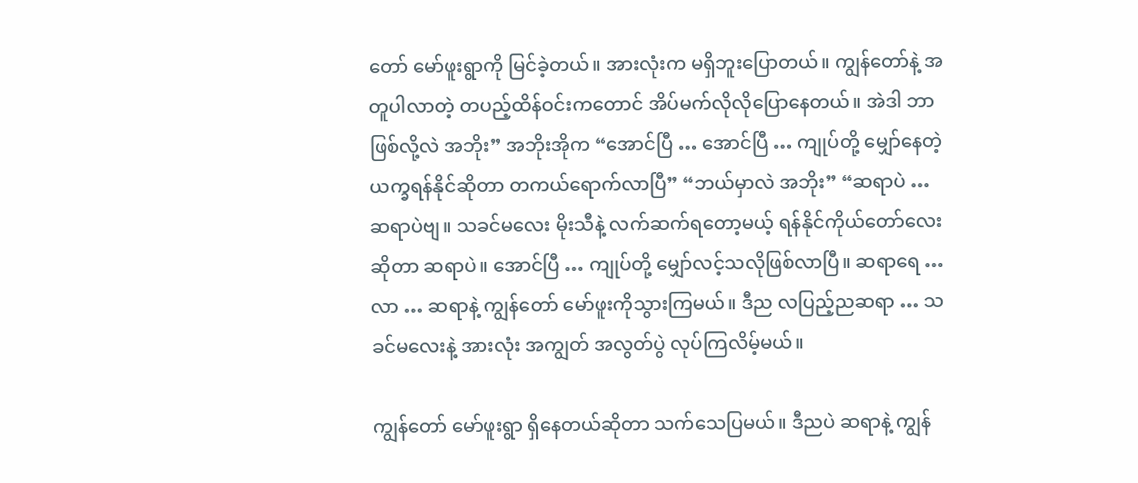တော် မော်ဖူးရွာကို မြင်ခဲ့တယ်။ အားလုံးက မရှိဘူးပြောတယ်။ ကျွန်တော်နဲ့ အတူပါလာတဲ့ တပည့်ထိန်ဝင်းကတောင် အိပ်မက်လိုလိုပြောနေတယ်။ အဲဒါ ဘာဖြစ်လို့လဲ အဘိုး” အဘိုးအိုက “အောင်ပြီ … အောင်ပြီ … ကျုပ်တို့ မျှော်နေတဲ့ ယက္ခရန်နိုင်ဆိုတာ တကယ်ရောက်လာပြီ” “ဘယ်မှာလဲ အဘိုး” “ဆရာပဲ … ဆရာပဲဗျ။ သခင်မလေး မိုးသီနဲ့ လက်ဆက်ရတော့မယ့် ရန်နိုင်ကိုယ်တော်လေးဆိုတာ ဆရာပဲ။ အောင်ပြီ … ကျုပ်တို့ မျှော်လင့်သလိုဖြစ်လာပြီ။ ဆရာရေ … လာ … ဆရာနဲ့ ကျွန်တော် မော်ဖူးကိုသွားကြမယ်။ ဒီည လပြည့်ညဆရာ … သခင်မလေးနဲ့ အားလုံး အကျွတ် အလွတ်ပွဲ လုပ်ကြလိမ့်မယ်။

ကျွန်တော် မော်ဖူးရွာ ရှိနေတယ်ဆိုတာ သက်သေပြမယ်။ ဒီညပဲ ဆရာနဲ့ ကျွန်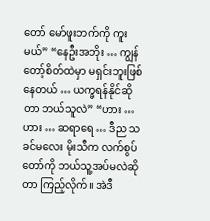တော် မော်ဖူးဘက်ကို ကူးမယ်” “နေဦးအဘိုး … ကျွန်တော့်စိတ်ထဲမှာ မရှင်းဘူးဖြစ်နေတယ် … ယက္ခရန်နိုင်ဆိုတာ ဘယ်သူလဲ” “ဟား … ဟား … ဆရာရေ … ဒီည သခင်မလေး မိုးသီက လက်စွပ်တော်ကို ဘယ်သူ့အပ်မလဲဆိုတာ ကြည့်လိုက်။ အဲဒီ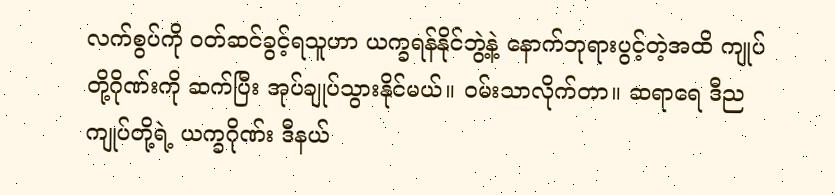လက်စွပ်ကို ဝတ်ဆင်ခွင့်ရသူဟာ ယက္ခရန်နိုင်ဘွဲ့နဲ့ နောက်ဘုရားပွင့်တဲ့အထိ ကျုပ်တို့ဂိုဏ်းကို ဆက်ပြီး အုပ်ချုပ်သွားနိုင်မယ်။ ဝမ်းသာလိုက်တာ။ ဆရာရေ ဒီည ကျုပ်တို့ရဲ့ ယက္ခဂိုဏ်း ဒီနယ်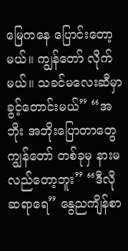မြေကနေ ပြောင်းတော့မယ်။ ကျွန်တော် လိုက်မယ်။ သခင်မလေးဆီမှာ ခွင့်တောင်းမယ်” “အဘိုး အဘိုးပြောတာတွေ ကျွန်တော် တစ်ခုမှ နားမလည်တော့ဘူး” “ဒီလိုဆရာရေ” နွေညကျိန်စာ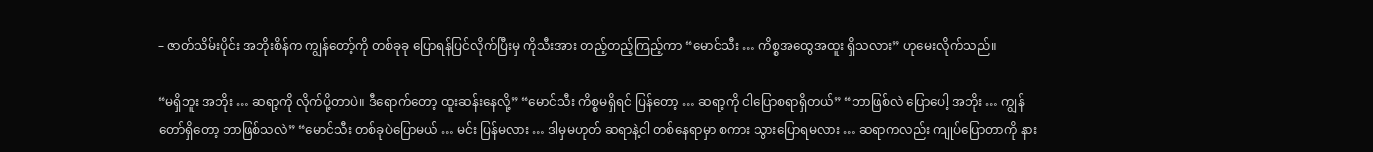– ဇာတ်သိမ်းပိုင်း အဘိုးစိန်က ကျွန်တော့်ကို တစ်ခုခု ပြောရန်ပြင်လိုက်ပြီးမှ ကိုသီးအား တည့်တည့်ကြည့်ကာ “မောင်သီး … ကိစ္စအထွေအထူး ရှိသလား” ဟုမေးလိုက်သည်။

“မရှိဘူး အဘိုး … ဆရာ့ကို လိုက်ပို့တာပဲ။ ဒီရောက်တော့ ထူးဆန်းနေလို့” “မောင်သီး ကိစ္စမရှိရင် ပြန်တော့ … ဆရာ့ကို ငါပြောစရာရှိတယ်” “ဘာဖြစ်လဲ ပြောပေါ့ အဘိုး … ကျွန်တော်ရှိတော့ ဘာဖြစ်သလဲ” “မောင်သီး တစ်ခုပဲပြောမယ် … မင်း ပြန်မလား … ဒါမှမဟုတ် ဆရာနဲ့ငါ တစ်နေရာမှာ စကား သွားပြောရမလား … ဆရာကလည်း ကျုပ်ပြောတာကို နား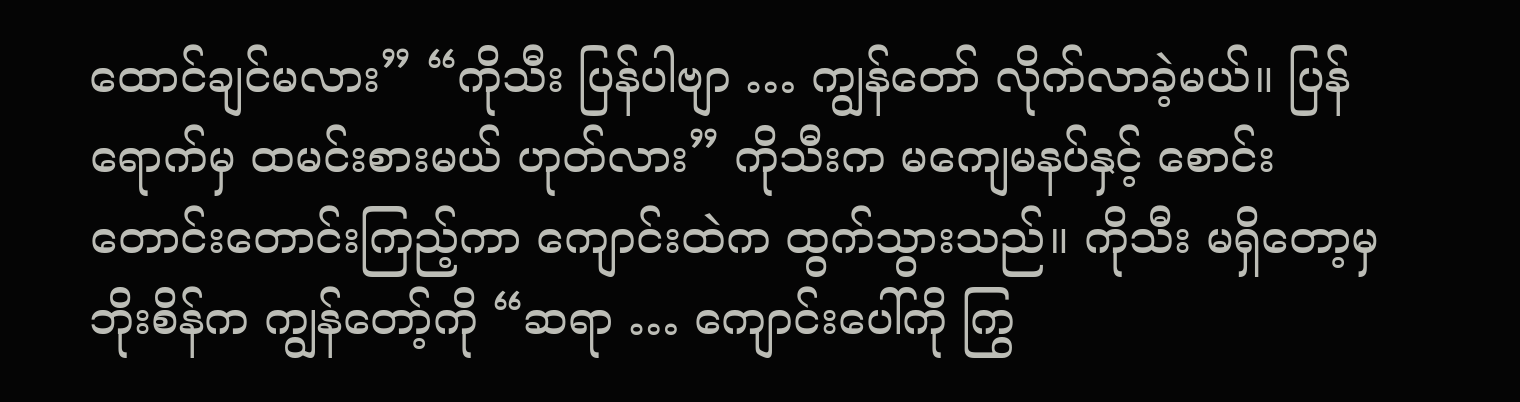ထောင်ချင်မလား” “ကိုသီး ပြန်ပါဗျာ … ကျွန်တော် လိုက်လာခဲ့မယ်။ ပြန်ရောက်မှ ထမင်းစားမယ် ဟုတ်လား” ကိုသီးက မကျေမနပ်နှင့် စောင်းတောင်းတောင်းကြည့်ကာ ကျောင်းထဲက ထွက်သွားသည်။ ကိုသီး မရှိတော့မှ ဘိုးစိန်က ကျွန်တော့်ကို “ဆရာ … ကျောင်းပေါ်ကို ကြွ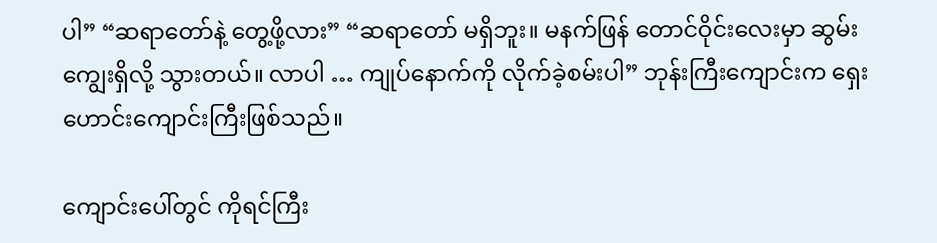ပါ” “ဆရာတော်နဲ့ တွေ့ဖို့လား” “ဆရာတော် မရှိဘူး။ မနက်ဖြန် တောင်ဝိုင်းလေးမှာ ဆွမ်းကျွေးရှိလို့ သွားတယ်။ လာပါ … ကျုပ်နောက်ကို လိုက်ခဲ့စမ်းပါ” ဘုန်းကြီးကျောင်းက ရှေးဟောင်းကျောင်းကြီးဖြစ်သည်။

ကျောင်းပေါ်တွင် ကိုရင်ကြီး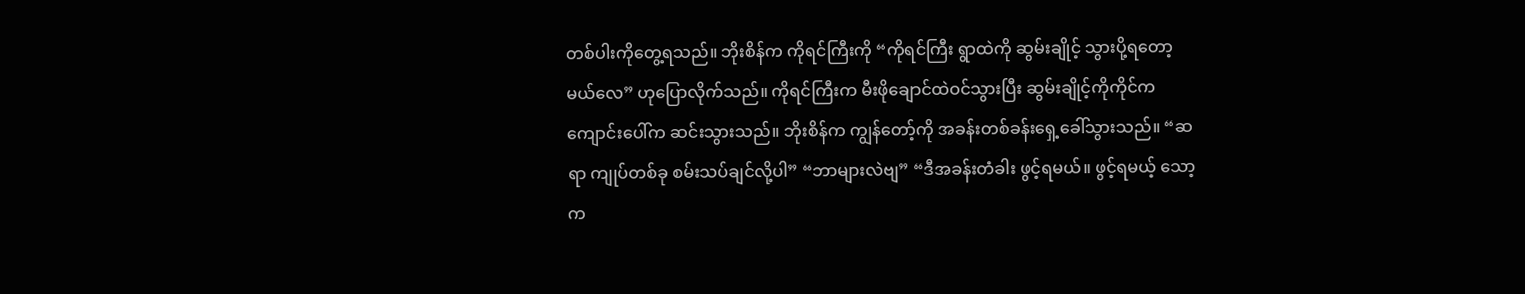တစ်ပါးကိုတွေ့ရသည်။ ဘိုးစိန်က ကိုရင်ကြီးကို “ကိုရင်ကြီး ရွာထဲကို ဆွမ်းချိုင့် သွားပို့ရတော့မယ်လေ” ဟုပြောလိုက်သည်။ ကိုရင်ကြီးက မီးဖိုချောင်ထဲဝင်သွားပြီး ဆွမ်းချိုင့်ကိုကိုင်က ကျောင်းပေါ်က ဆင်းသွားသည်။ ဘိုးစိန်က ကျွန်တော့်ကို အခန်းတစ်ခန်းရှေ့ခေါ်သွားသည်။ “ဆရာ ကျုပ်တစ်ခု စမ်းသပ်ချင်လို့ပါ” “ဘာများလဲဗျ” “ဒီအခန်းတံခါး ဖွင့်ရမယ်။ ဖွင့်ရမယ့် သော့က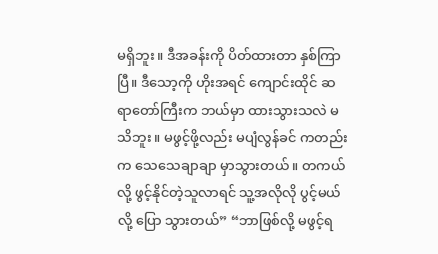မရှိဘူး။ ဒီအခန်းကို ပိတ်ထားတာ နှစ်ကြာပြီ။ ဒီသော့ကို ဟိုးအရင် ကျောင်းထိုင် ဆရာတော်ကြီးက ဘယ်မှာ ထားသွားသလဲ မသိဘူး။ မဖွင့်ဖို့လည်း မပျံလွန်ခင် ကတည်းက သေသေချာချာ မှာသွားတယ်။ တကယ်လို့ ဖွင့်နိုင်တဲ့သူလာရင် သူ့အလိုလို ပွင့်မယ်လို့ ပြော သွားတယ်” “ဘာဖြစ်လို့ မဖွင့်ရ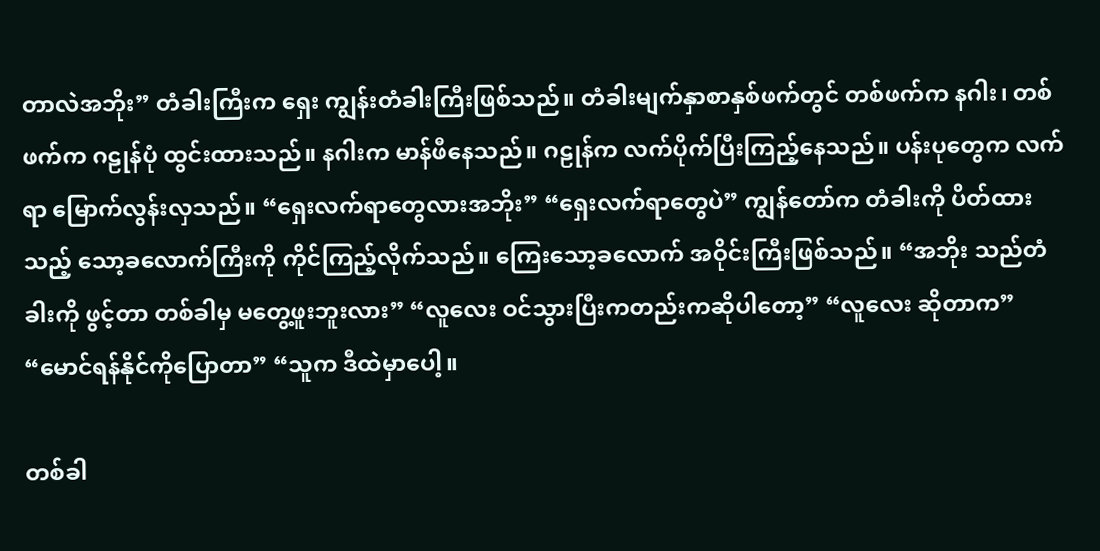တာလဲအဘိုး” တံခါးကြီးက ရှေး ကျွန်းတံခါးကြီးဖြစ်သည်။ တံခါးမျက်နှာစာနှစ်ဖက်တွင် တစ်ဖက်က နဂါး၊ တစ်ဖက်က ဂဠုန်ပုံ ထွင်းထားသည်။ နဂါးက မာန်ဖီနေသည်။ ဂဠုန်က လက်ပိုက်ပြီးကြည့်နေသည်။ ပန်းပုတွေက လက်ရာ မြောက်လွန်းလှသည်။ “ရှေးလက်ရာတွေလားအဘိုး” “ရှေးလက်ရာတွေပဲ” ကျွန်တော်က တံခါးကို ပိတ်ထားသည့် သော့ခလောက်ကြီးကို ကိုင်ကြည့်လိုက်သည်။ ကြေးသော့ခလောက် အဝိုင်းကြီးဖြစ်သည်။ “အဘိုး သည်တံခါးကို ဖွင့်တာ တစ်ခါမှ မတွေ့ဖူးဘူးလား” “လူလေး ဝင်သွားပြီးကတည်းကဆိုပါတော့” “လူလေး ဆိုတာက” “မောင်ရန်နိုင်ကိုပြောတာ” “သူက ဒီထဲမှာပေါ့။

တစ်ခါ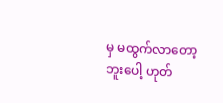မှ မထွက်လာတော့ဘူးပေါ့ ဟုတ်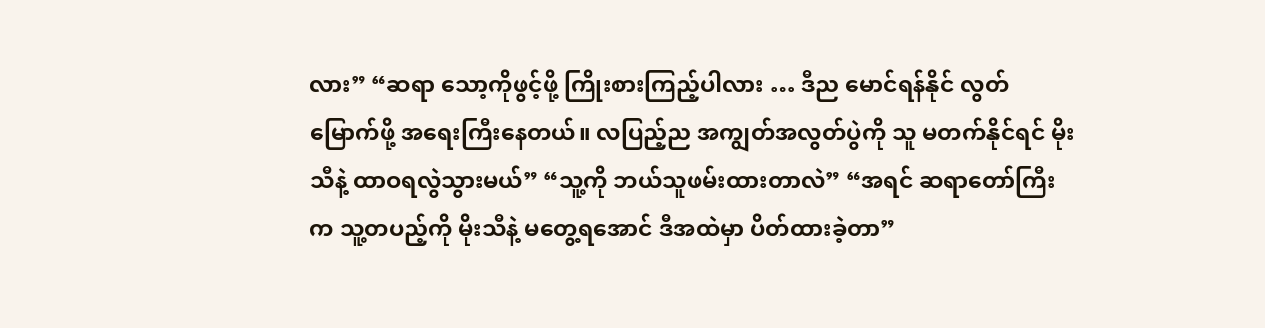လား” “ဆရာ သော့ကိုဖွင့်ဖို့ ကြိုးစားကြည့်ပါလား … ဒီည မောင်ရန်နိုင် လွတ်မြောက်ဖို့ အရေးကြီးနေတယ်။ လပြည့်ည အကျွတ်အလွတ်ပွဲကို သူ မတက်နိုင်ရင် မိုးသီနဲ့ ထာဝရလွဲသွားမယ်” “သူ့ကို ဘယ်သူဖမ်းထားတာလဲ” “အရင် ဆရာတော်ကြီးက သူ့တပည့်ကို မိုးသီနဲ့ မတွေ့ရအောင် ဒီအထဲမှာ ပိတ်ထားခဲ့တာ”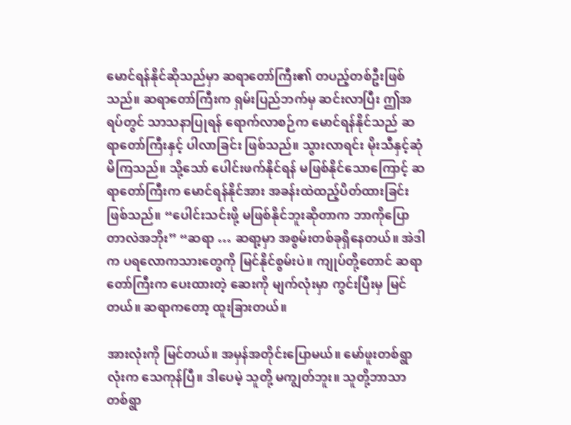မောင်ရန်နိုင်ဆိုသည်မှာ ဆရာတော်ကြီး၏ တပည့်တစ်ဦးဖြစ်သည်။ ဆရာတော်ကြီးက ရှမ်းပြည်ဘက်မှ ဆင်းလာပြီး ဤအရပ်တွင် သာသနာပြုရန် ရောက်လာစဉ်က မောင်ရန်နိုင်သည် ဆရာတော်ကြီးနှင့် ပါလာခြင်း ဖြစ်သည်။ သွားလာရင်း မိုးသီနှင့်ဆုံမိကြသည်။ သို့သော် ပေါင်းဖက်နိုင်ရန် မဖြစ်နိုင်သောကြောင့် ဆရာတော်ကြီးက မောင်ရန်နိုင်အား အခန်းထဲထည့်ပိတ်ထားခြင်းဖြစ်သည်။ “ပေါင်းသင်းဖို့ မဖြစ်နိုင်ဘူးဆိုတာက ဘာကိုပြောတာလဲအဘိုး” “ဆရာ … ဆရာ့မှာ အစွမ်းတစ်ခုရှိနေတယ်။ အဲဒါက ပရလောကသားတွေကို မြင်နိုင်စွမ်းပဲ။ ကျုပ်တို့တောင် ဆရာတော်ကြီးက ပေးထားတဲ့ ဆေးကို မျက်လုံးမှာ ကွင်းပြီးမှ မြင်တယ်။ ဆရာကတော့ ထူးခြားတယ်။

အားလုံးကို မြင်တယ်။ အမှန်အတိုင်းပြောမယ်။ မော်ဖူးတစ်ရွာလုံးက သေကုန်ပြီ။ ဒါပေမဲ့ သူတို့ မကျွတ်ဘူး။ သူတို့ဘာသာ တစ်ရွာ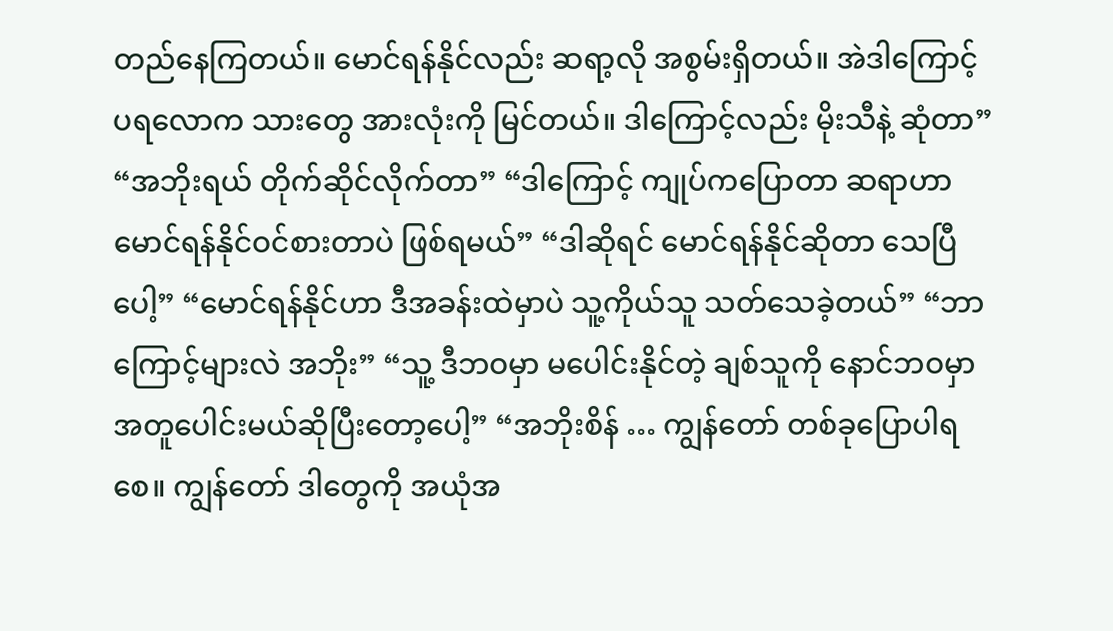တည်နေကြတယ်။ မောင်ရန်နိုင်လည်း ဆရာ့လို အစွမ်းရှိတယ်။ အဲဒါကြောင့် ပရလောက သားတွေ အားလုံးကို မြင်တယ်။ ဒါကြောင့်လည်း မိုးသီနဲ့ ဆုံတာ” “အဘိုးရယ် တိုက်ဆိုင်လိုက်တာ” “ဒါကြောင့် ကျုပ်ကပြောတာ ဆရာဟာ မောင်ရန်နိုင်ဝင်စားတာပဲ ဖြစ်ရမယ်” “ဒါဆိုရင် မောင်ရန်နိုင်ဆိုတာ သေပြီပေါ့” “မောင်ရန်နိုင်ဟာ ဒီအခန်းထဲမှာပဲ သူ့ကိုယ်သူ သတ်သေခဲ့တယ်” “ဘာကြောင့်များလဲ အဘိုး” “သူ့ ဒီဘဝမှာ မပေါင်းနိုင်တဲ့ ချစ်သူကို နောင်ဘဝမှာ အတူပေါင်းမယ်ဆိုပြီးတော့ပေါ့” “အဘိုးစိန် … ကျွန်တော် တစ်ခုပြောပါရစေ။ ကျွန်တော် ဒါတွေကို အယုံအ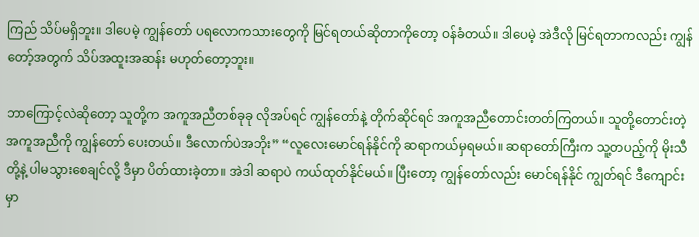ကြည် သိပ်မရှိဘူး။ ဒါပေမဲ့ ကျွန်တော် ပရလောကသားတွေကို မြင်ရတယ်ဆိုတာကိုတော့ ဝန်ခံတယ်။ ဒါပေမဲ့ အဲဒီလို မြင်ရတာကလည်း ကျွန်တော့်အတွက် သိပ်အထူးအဆန်း မဟုတ်တော့ဘူး။

ဘာကြောင့်လဲဆိုတော့ သူတို့က အကူအညီတစ်ခုခု လိုအပ်ရင် ကျွန်တော်နဲ့ တိုက်ဆိုင်ရင် အကူအညီတောင်းတတ်ကြတယ်။ သူတို့တောင်းတဲ့ အကူအညီကို ကျွန်တော် ပေးတယ်။ ဒီလောက်ပဲအဘိုး” “လူလေးမောင်ရန်နိုင်ကို ဆရာကယ်မှရမယ်။ ဆရာတော်ကြီးက သူ့တပည့်ကို မိုးသီတို့နဲ့ ပါမသွားစေချင်လို့ ဒီမှာ ပိတ်ထားခဲ့တာ။ အဲဒါ ဆရာပဲ ကယ်ထုတ်နိုင်မယ်။ ပြီးတော့ ကျွန်တော်လည်း မောင်ရန်နိုင် ကျွတ်ရင် ဒီကျောင်းမှာ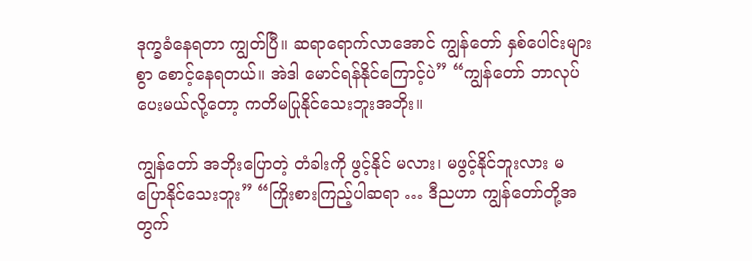ဒုက္ခခံနေရတာ ကျွတ်ပြီ။ ဆရာရောက်လာအောင် ကျွန်တော် နှစ်ပေါင်းများစွာ စောင့်နေရတယ်။ အဲဒါ မောင်ရန်နိုင်ကြောင့်ပဲ” “ကျွန်တော် ဘာလုပ်ပေးမယ်လို့တော့ ကတိမပြုနိုင်သေးဘူးအဘိုး။

ကျွန်တော် အဘိုးပြောတဲ့ တံခါးကို ဖွင့်နိုင် မလား၊ မဖွင့်နိုင်ဘူးလား မပြောနိုင်သေးဘူး” “ကြိုးစားကြည့်ပါဆရာ … ဒီညဟာ ကျွန်တော်တို့အတွက်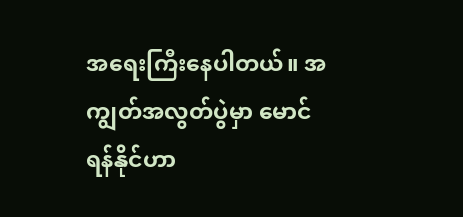အရေးကြီးနေပါတယ်။ အကျွတ်အလွတ်ပွဲမှာ မောင်ရန်နိုင်ဟာ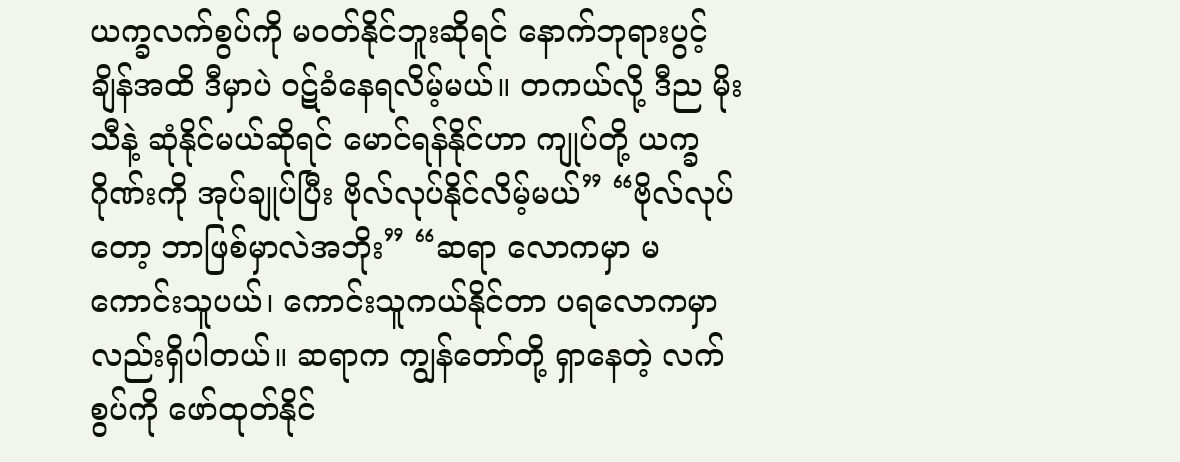ယက္ခလက်စွပ်ကို မဝတ်နိုင်ဘူးဆိုရင် နောက်ဘုရားပွင့်ချိန်အထိ ဒီမှာပဲ ဝဋ်ခံနေရလိမ့်မယ်။ တကယ်လို့ ဒီည မိုးသီနဲ့ ဆုံနိုင်မယ်ဆိုရင် မောင်ရန်နိုင်ဟာ ကျုပ်တို့ ယက္ခဂိုဏ်းကို အုပ်ချုပ်ပြီး ဗိုလ်လုပ်နိုင်လိမ့်မယ်” “ဗိုလ်လုပ်တော့ ဘာဖြစ်မှာလဲအဘိုး” “ဆရာ လောကမှာ မကောင်းသူပယ်၊ ကောင်းသူကယ်နိုင်တာ ပရလောကမှာလည်းရှိပါတယ်။ ဆရာက ကျွန်တော်တို့ ရှာနေတဲ့ လက်စွပ်ကို ဖော်ထုတ်နိုင်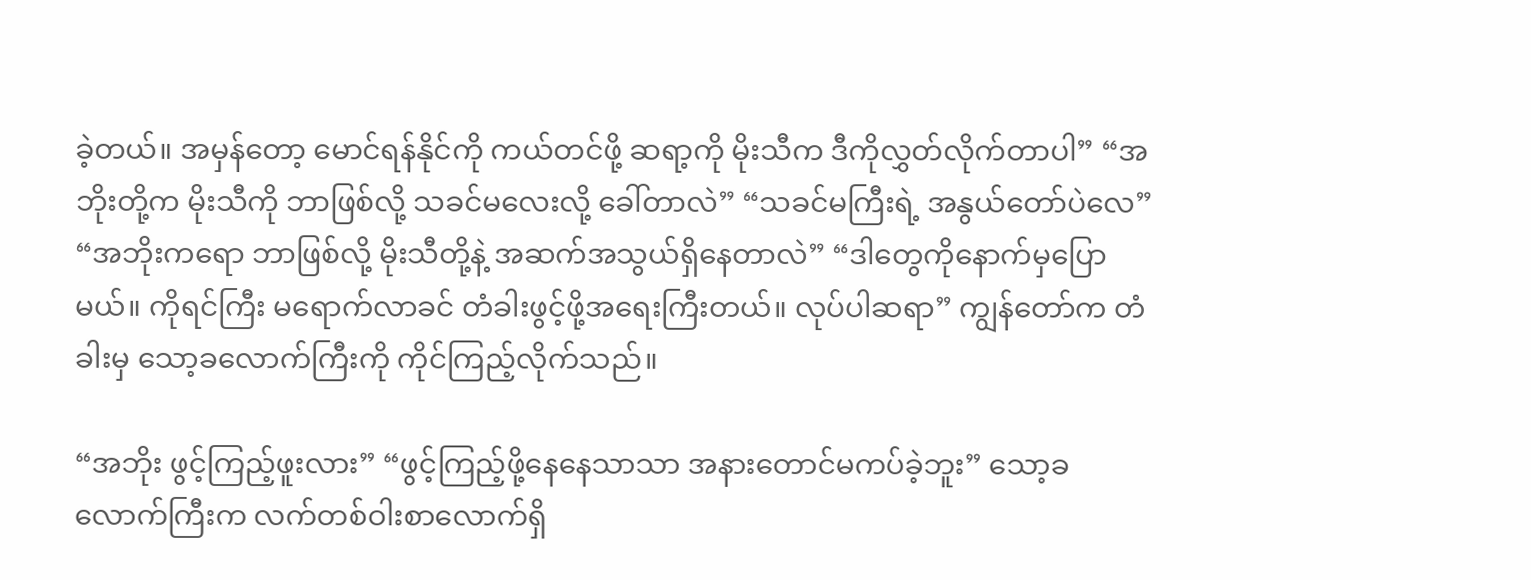ခဲ့တယ်။ အမှန်တော့ မောင်ရန်နိုင်ကို ကယ်တင်ဖို့ ဆရာ့ကို မိုးသီက ဒီကိုလွှတ်လိုက်တာပါ” “အဘိုးတို့က မိုးသီကို ဘာဖြစ်လို့ သခင်မလေးလို့ ခေါ်တာလဲ” “သခင်မကြီးရဲ့ အနွယ်တော်ပဲလေ” “အဘိုးကရော ဘာဖြစ်လို့ မိုးသီတို့နဲ့ အဆက်အသွယ်ရှိနေတာလဲ” “ဒါတွေကိုနောက်မှပြောမယ်။ ကိုရင်ကြီး မရောက်လာခင် တံခါးဖွင့်ဖို့အရေးကြီးတယ်။ လုပ်ပါဆရာ” ကျွန်တော်က တံခါးမှ သော့ခလောက်ကြီးကို ကိုင်ကြည့်လိုက်သည်။

“အဘိုး ဖွင့်ကြည့်ဖူးလား” “ဖွင့်ကြည့်ဖို့နေနေသာသာ အနားတောင်မကပ်ခဲ့ဘူး” သော့ခလောက်ကြီးက လက်တစ်ဝါးစာလောက်ရှိ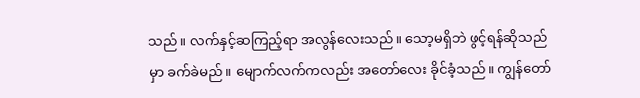သည်။ လက်နှင့်ဆကြည့်ရာ အလွန်လေးသည်။ သော့မရှိဘဲ ဖွင့်ရန်ဆိုသည်မှာ ခက်ခဲမည်။ မျောက်လက်ကလည်း အတော်လေး ခိုင်ခံ့သည်။ ကျွန်တော်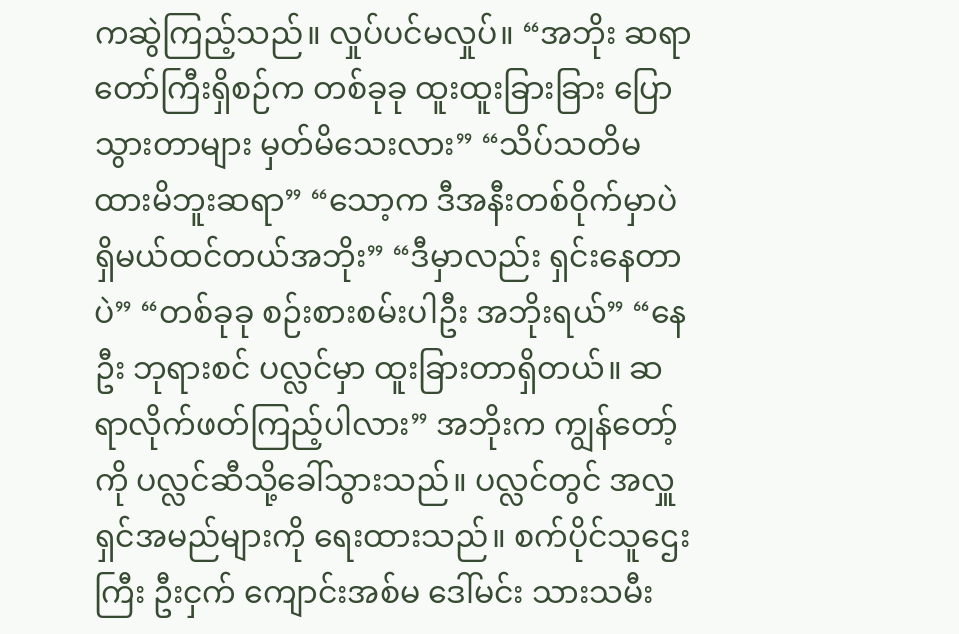ကဆွဲကြည့်သည်။ လှုပ်ပင်မလှုပ်။ “အဘိုး ဆရာတော်ကြီးရှိစဉ်က တစ်ခုခု ထူးထူးခြားခြား ပြောသွားတာများ မှတ်မိသေးလား” “သိပ်သတိမထားမိဘူးဆရာ” “သော့က ဒီအနီးတစ်ဝိုက်မှာပဲ ရှိမယ်ထင်တယ်အဘိုး” “ဒီမှာလည်း ရှင်းနေတာပဲ” “တစ်ခုခု စဉ်းစားစမ်းပါဦး အဘိုးရယ်” “နေဦး ဘုရားစင် ပလ္လင်မှာ ထူးခြားတာရှိတယ်။ ဆရာလိုက်ဖတ်ကြည့်ပါလား” အဘိုးက ကျွန်တော့်ကို ပလ္လင်ဆီသို့ခေါ်သွားသည်။ ပလ္လင်တွင် အလှူရှင်အမည်များကို ရေးထားသည်။ စက်ပိုင်သူဌေးကြီး ဦးငှက် ကျောင်းအစ်မ ဒေါ်မင်း သားသမီး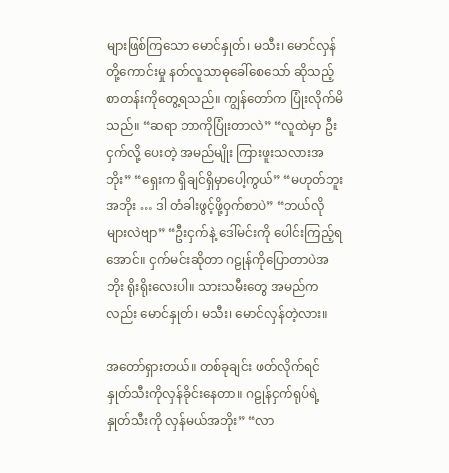များဖြစ်ကြသော မောင်နှုတ်၊ မသီး၊ မောင်လှန် တို့ကောင်းမှု နတ်လူသာဓုခေါ်စေသော် ဆိုသည့် စာတန်းကိုတွေ့ရသည်။ ကျွန်တော်က ပြုံးလိုက်မိသည်။ “ဆရာ ဘာကိုပြုံးတာလဲ” “လူထဲမှာ ဦးငှက်လို့ ပေးတဲ့ အမည်မျိုး ကြားဖူးသလားအဘိုး” “ရှေးက ရှိချင်ရှိမှာပေါ့ကွယ်” “မဟုတ်ဘူးအဘိုး … ဒါ တံခါးဖွင့်ဖို့ဝှက်စာပဲ” “ဘယ်လိုများလဲဗျာ” “ဦးငှက်နဲ့ ဒေါ်မင်းကို ပေါင်းကြည့်ရအောင်။ ငှက်မင်းဆိုတာ ဂဠုန်ကိုပြောတာပဲအဘိုး ရိုးရိုးလေးပါ။ သားသမီးတွေ အမည်ကလည်း မောင်နှုတ်၊ မသီး၊ မောင်လှန်တဲ့လား။

အတော်ရှားတယ်။ တစ်ခုချင်း ဖတ်လိုက်ရင် နှုတ်သီးကိုလှန်ခိုင်းနေတာ။ ဂဠုန်ငှက်ရုပ်ရဲ့ နှုတ်သီးကို လှန်မယ်အဘိုး” “လာ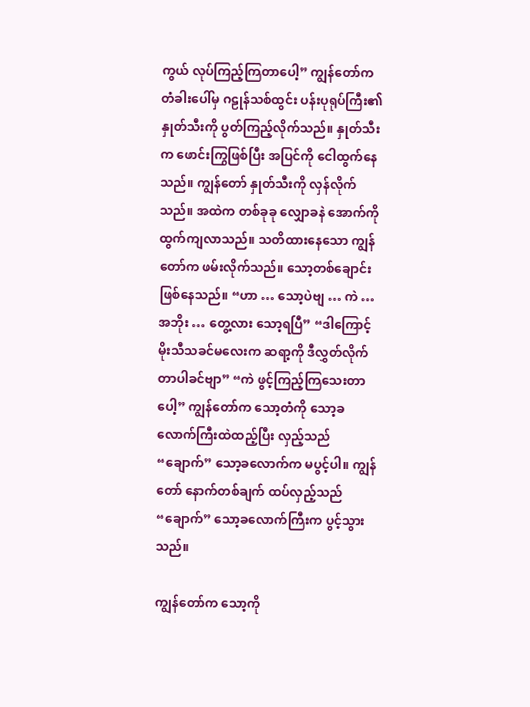ကွယ် လုပ်ကြည့်ကြတာပေါ့” ကျွန်တော်က တံခါးပေါ်မှ ဂဠုန်သစ်ထွင်း ပန်းပုရုပ်ကြီး၏ နှုတ်သီးကို ပွတ်ကြည့်လိုက်သည်။ နှုတ်သီးက ဖောင်းကြွဖြစ်ပြီး အပြင်ကို ငေါထွက်နေသည်။ ကျွန်တော် နှုတ်သီးကို လှန်လိုက်သည်။ အထဲက တစ်ခုခု လျှောခနဲ အောက်ကို ထွက်ကျလာသည်။ သတိထားနေသော ကျွန်တော်က ဖမ်းလိုက်သည်။ သော့တစ်ချောင်း ဖြစ်နေသည်။ “ဟာ … သော့ပဲဗျ … ကဲ … အဘိုး … တွေ့လား သော့ရပြီ” “ဒါကြောင့် မိုးသီသခင်မလေးက ဆရာ့ကို ဒီလွှတ်လိုက်တာပါခင်ဗျာ” “ကဲ ဖွင့်ကြည့်ကြသေးတာပေါ့” ကျွန်တော်က သော့တံကို သော့ခလောက်ကြီးထဲထည့်ပြီး လှည့်သည် “ချောက်” သော့ခလောက်က မပွင့်ပါ။ ကျွန်တော် နောက်တစ်ချက် ထပ်လှည့်သည် “ချောက်” သော့ခလောက်ကြီးက ပွင့်သွားသည်။

ကျွန်တော်က သော့ကို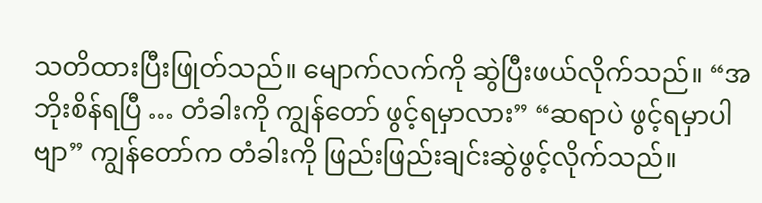သတိထားပြီးဖြုတ်သည်။ မျောက်လက်ကို ဆွဲပြီးဖယ်လိုက်သည်။ “အဘိုးစိန်ရပြီ … တံခါးကို ကျွန်တော် ဖွင့်ရမှာလား” “ဆရာပဲ ဖွင့်ရမှာပါဗျာ” ကျွန်တော်က တံခါးကို ဖြည်းဖြည်းချင်းဆွဲဖွင့်လိုက်သည်။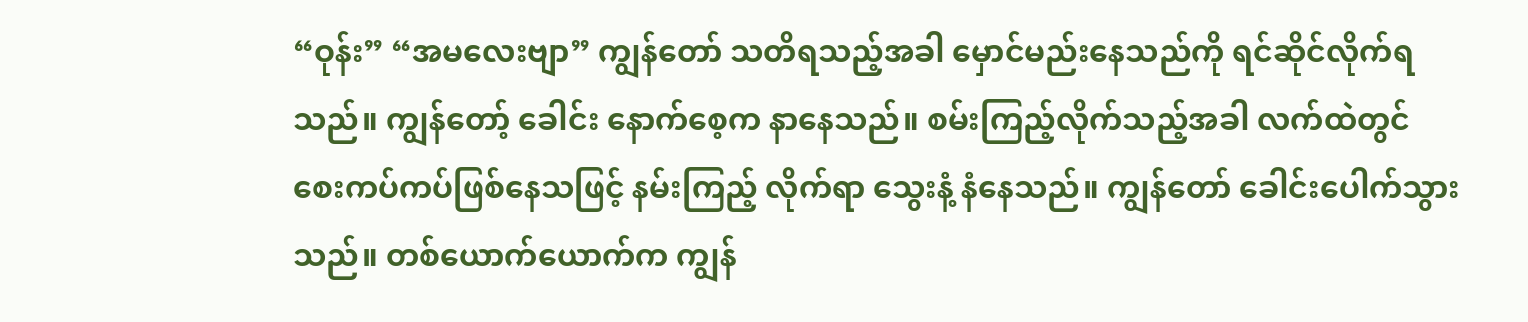“ဝုန်း” “အမလေးဗျာ” ကျွန်တော် သတိရသည့်အခါ မှောင်မည်းနေသည်ကို ရင်ဆိုင်လိုက်ရသည်။ ကျွန်တော့် ခေါင်း နောက်စေ့က နာနေသည်။ စမ်းကြည့်လိုက်သည့်အခါ လက်ထဲတွင် စေးကပ်ကပ်ဖြစ်နေသဖြင့် နမ်းကြည့် လိုက်ရာ သွေးနံ့ နံနေသည်။ ကျွန်တော် ခေါင်းပေါက်သွားသည်။ တစ်ယောက်ယောက်က ကျွန်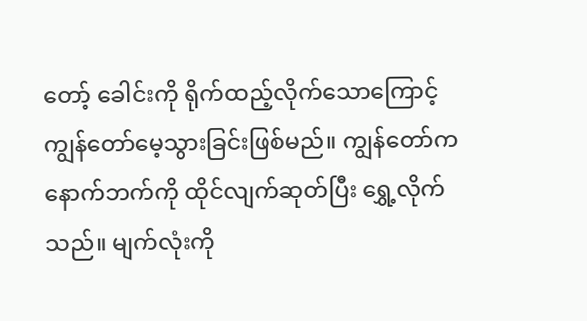တော့် ခေါင်းကို ရိုက်ထည့်လိုက်သောကြောင့် ကျွန်တော်မေ့သွားခြင်းဖြစ်မည်။ ကျွန်တော်က နောက်ဘက်ကို ထိုင်လျက်ဆုတ်ပြီး ရွှေ့လိုက်သည်။ မျက်လုံးကို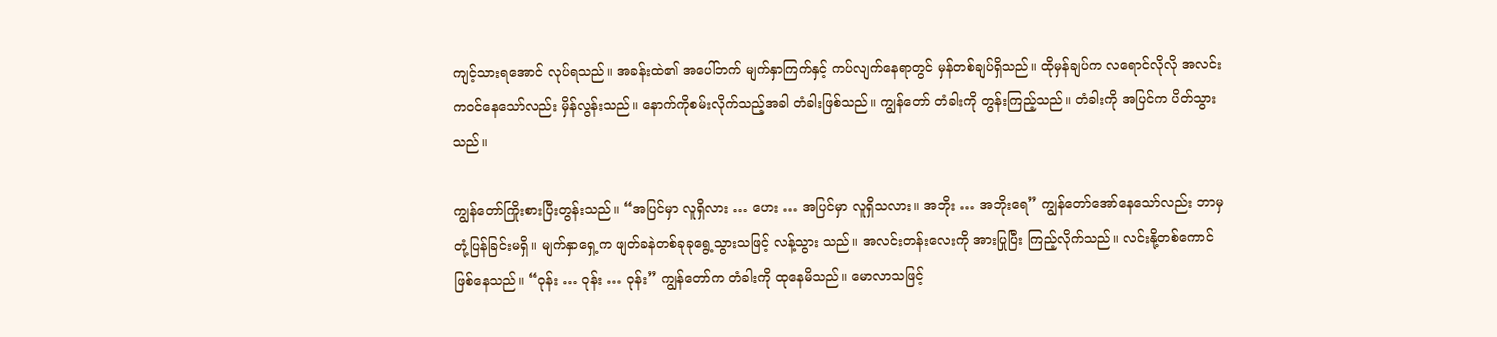ကျင့်သားရအောင် လုပ်ရသည်။ အခန်းထဲ၏ အပေါ်ဘက် မျက်နှာကြက်နှင့် ကပ်လျက်နေရာတွင် မှန်တစ်ချပ်ရှိသည်။ ထိုမှန်ချပ်က လရောင်လိုလို အလင်းကဝင်နေသော်လည်း မှိန်လွန်းသည်။ နောက်ကိုစမ်းလိုက်သည့်အခါ တံခါးဖြစ်သည်။ ကျွန်တော် တံခါးကို တွန်းကြည့်သည်။ တံခါးကို အပြင်က ပိတ်သွားသည်။

ကျွန်တော်ကြိုးစားပြီးတွန်းသည်။ “အပြင်မှာ လူရှိလား … ဟေး … အပြင်မှာ လူရှိသလား။ အဘိုး … အဘိုးရေ” ကျွန်တော်အော်နေသော်လည်း ဘာမှတုံ့ပြန်ခြင်းမရှိ။ မျက်နှာရှေ့က ဖျတ်ခနဲတစ်ခုခုရွေ့သွားသဖြင့် လန့်သွား သည်။ အလင်းတန်းလေးကို အားပြုပြီး ကြည့်လိုက်သည်။ လင်းနို့တစ်ကောင်ဖြစ်နေသည်။ “ဝုန်း … ဝုန်း … ဝုန်း” ကျွန်တော်က တံခါးကို ထုနေမိသည်။ မောလာသဖြင့်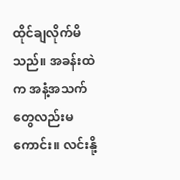ထိုင်ချလိုက်မိသည်။ အခန်းထဲက အနံ့အသက်တွေလည်းမကောင်း။ လင်းနို့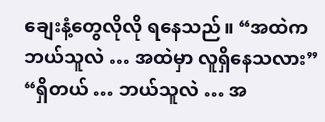ချေးနံ့တွေလိုလို ရနေသည်။ “အထဲက ဘယ်သူလဲ … အထဲမှာ လူရှိနေသလား” “ရှိတယ် … ဘယ်သူလဲ … အ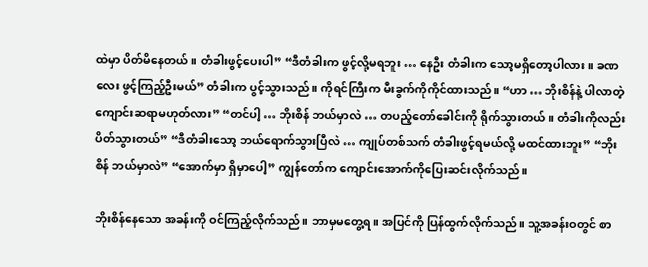ထဲမှာ ပိတ်မိနေတယ်။ တံခါးဖွင့်ပေးပါ” “ဒီတံခါးက ဖွင့်လို့မရဘူး … နေဦး တံခါးက သော့မရှိတော့ပါလား။ ခဏလေး ဖွင့်ကြည့်ဦးမယ်” တံခါးက ပွင့်သွားသည်။ ကိုရင်ကြီးက မီးခွက်ကိုကိုင်ထားသည်။ “ဟာ … ဘိုးစိန်နဲ့ ပါလာတဲ့ ကျောင်းဆရာမဟုတ်လား” “တင်ပါ့ … ဘိုးစိန် ဘယ်မှာလဲ … တပည့်တော်ခေါင်းကို ရိုက်သွားတယ်။ တံခါးကိုလည်း ပိတ်သွားတယ်” “ဒီတံခါးသော့ ဘယ်ရောက်သွားပြီလဲ … ကျုပ်တစ်သက် တံခါးဖွင့်ရမယ်လို့ မထင်ထားဘူး” “ဘိုးစိန် ဘယ်မှာလဲ” “အောက်မှာ ရှိမှာပေါ့” ကျွန်တော်က ကျောင်းအောက်ကိုပြေးဆင်းလိုက်သည်။

ဘိုးစိန်နေသော အခန်းကို ဝင်ကြည့်လိုက်သည်။ ဘာမှမတွေ့ရ။ အပြင်ကို ပြန်ထွက်လိုက်သည်။ သူ့အခန်းဝတွင် စာ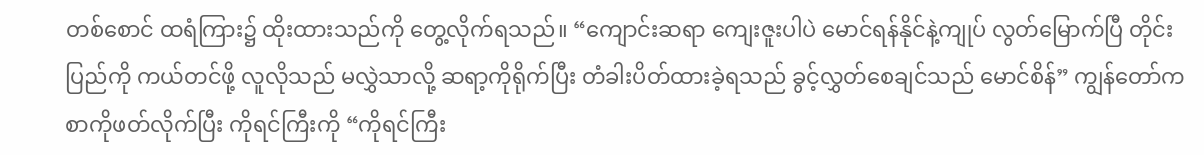တစ်စောင် ထရံကြား၌ ထိုးထားသည်ကို တွေ့လိုက်ရသည်။ “ကျောင်းဆရာ ကျေးဇူးပါပဲ မောင်ရန်နိုင်နဲ့ကျုပ် လွတ်မြောက်ပြီ တိုင်းပြည်ကို ကယ်တင်ဖို့ လူလိုသည် မလွှဲသာလို့ ဆရာ့ကိုရိုက်ပြီး တံခါးပိတ်ထားခဲ့ရသည် ခွင့်လွှတ်စေချင်သည် မောင်စိန်” ကျွန်တော်က စာကိုဖတ်လိုက်ပြီး ကိုရင်ကြီးကို “ကိုရင်ကြီး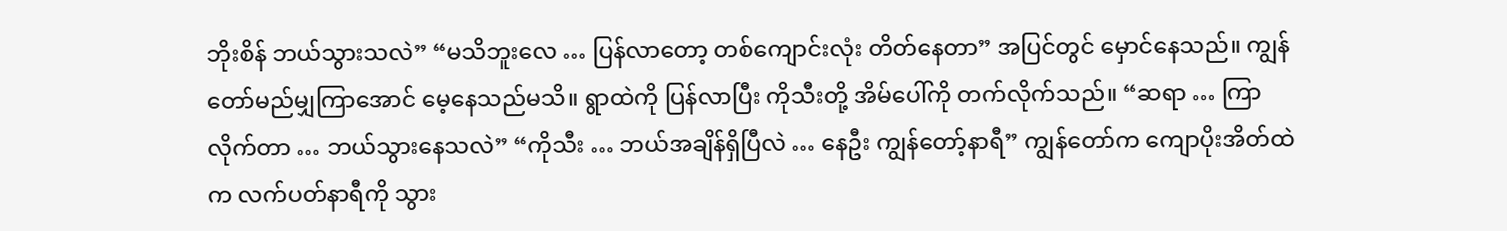ဘိုးစိန် ဘယ်သွားသလဲ” “မသိဘူးလေ … ပြန်လာတော့ တစ်ကျောင်းလုံး တိတ်နေတာ” အပြင်တွင် မှောင်နေသည်။ ကျွန်တော်မည်မျှကြာအောင် မေ့နေသည်မသိ။ ရွာထဲကို ပြန်လာပြီး ကိုသီးတို့ အိမ်ပေါ်ကို တက်လိုက်သည်။ “ဆရာ … ကြာလိုက်တာ … ဘယ်သွားနေသလဲ” “ကိုသီး … ဘယ်အချိန်ရှိပြီလဲ … နေဦး ကျွန်တော့်နာရီ” ကျွန်တော်က ကျောပိုးအိတ်ထဲက လက်ပတ်နာရီကို သွား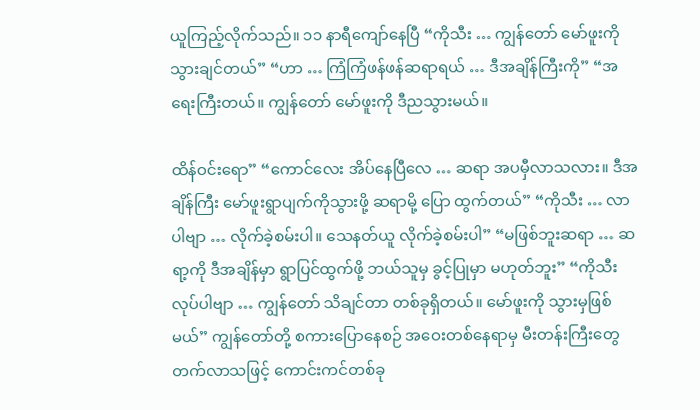ယူကြည့်လိုက်သည်။ ၁၁ နာရီကျော်နေပြီ “ကိုသီး … ကျွန်တော် မော်ဖူးကိုသွားချင်တယ်” “ဟာ … ကြံကြံဖန်ဖန်ဆရာရယ် … ဒီအချိန်ကြီးကို” “အရေးကြီးတယ်။ ကျွန်တော် မော်ဖူးကို ဒီညသွားမယ်။

ထိန်ဝင်းရော” “ကောင်လေး အိပ်နေပြီလေ … ဆရာ အပမှီလာသလား။ ဒီအချိန်ကြီး မော်ဖူးရွာပျက်ကိုသွားဖို့ ဆရာမို့ ပြော ထွက်တယ်” “ကိုသီး … လာပါဗျာ … လိုက်ခဲ့စမ်းပါ။ သေနတ်ယူ လိုက်ခဲ့စမ်းပါ” “မဖြစ်ဘူးဆရာ … ဆရာ့ကို ဒီအချိန်မှာ ရွာပြင်ထွက်ဖို့ ဘယ်သူမှ ခွင့်ပြုမှာ မဟုတ်ဘူး” “ကိုသီး လုပ်ပါဗျာ … ကျွန်တော် သိချင်တာ တစ်ခုရှိတယ်။ မော်ဖူးကို သွားမှဖြစ်မယ်” ကျွန်တော်တို့ စကားပြောနေစဉ် အဝေးတစ်နေရာမှ မီးတန်းကြီးတွေ တက်လာသဖြင့် ကောင်းကင်တစ်ခု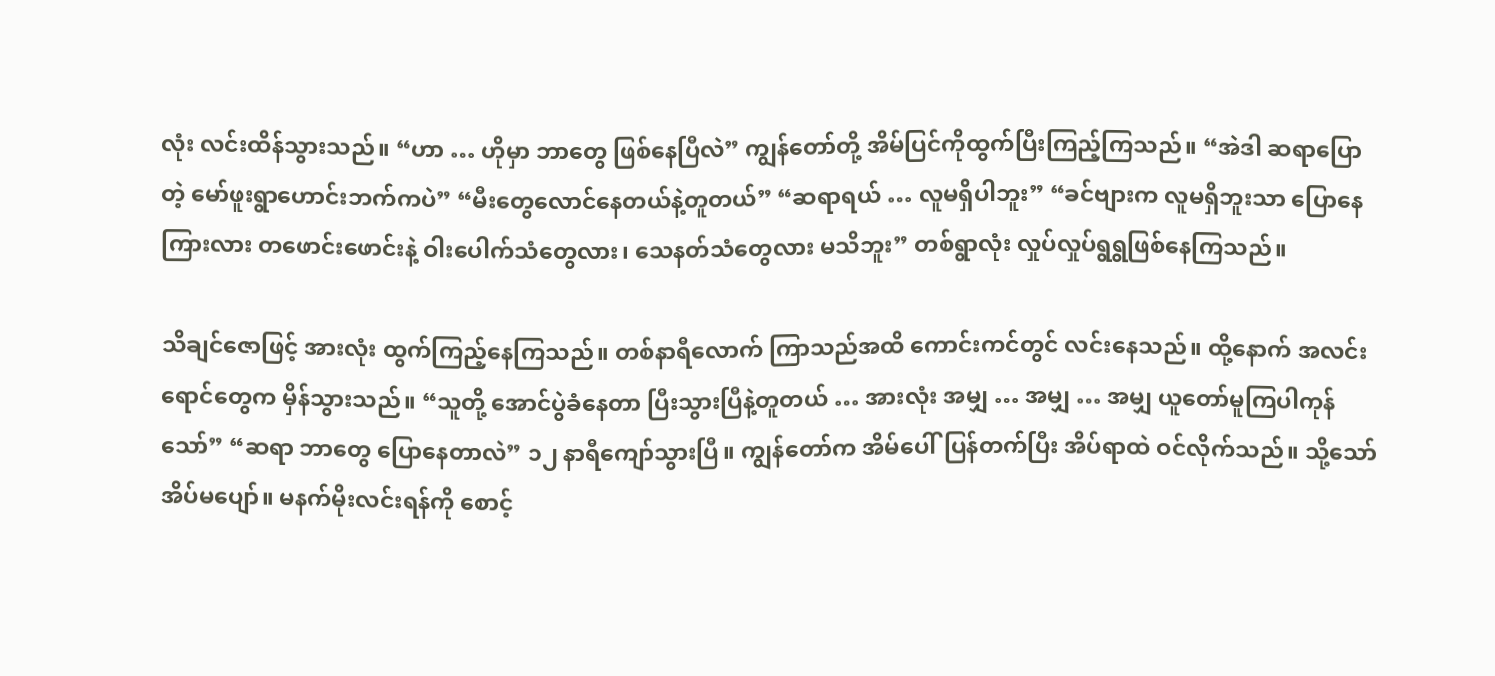လုံး လင်းထိန်သွားသည်။ “ဟာ … ဟိုမှာ ဘာတွေ ဖြစ်နေပြီလဲ” ကျွန်တော်တို့ အိမ်ပြင်ကိုထွက်ပြီးကြည့်ကြသည်။ “အဲဒါ ဆရာပြောတဲ့ မော်ဖူးရွာဟောင်းဘက်ကပဲ” “မီးတွေလောင်နေတယ်နဲ့တူတယ်” “ဆရာရယ် … လူမရှိပါဘူး” “ခင်ဗျားက လူမရှိဘူးသာ ပြောနေ ကြားလား တဖောင်းဖောင်းနဲ့ ဝါးပေါက်သံတွေလား၊ သေနတ်သံတွေလား မသိဘူး” တစ်ရွာလုံး လှုပ်လှုပ်ရွရွဖြစ်နေကြသည်။

သိချင်ဇောဖြင့် အားလုံး ထွက်ကြည့်နေကြသည်။ တစ်နာရီလောက် ကြာသည်အထိ ကောင်းကင်တွင် လင်းနေသည်။ ထို့နောက် အလင်းရောင်တွေက မှိန်သွားသည်။ “သူတို့ အောင်ပွဲခံနေတာ ပြီးသွားပြီနဲ့တူတယ် … အားလုံး အမျှ … အမျှ … အမျှ ယူတော်မူကြပါကုန်သော်” “ဆရာ ဘာတွေ ပြောနေတာလဲ” ၁၂ နာရီကျော်သွားပြီ။ ကျွန်တော်က အိမ်ပေါ်ပြန်တက်ပြီး အိပ်ရာထဲ ဝင်လိုက်သည်။ သို့သော် အိပ်မပျော်။ မနက်မိုးလင်းရန်ကို စောင့်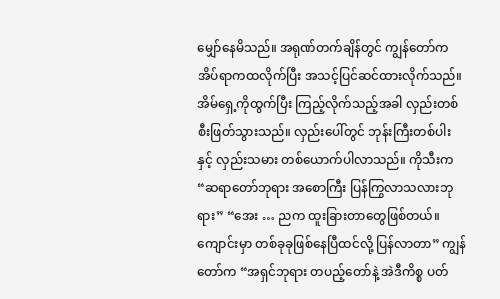မျှော်နေမိသည်။ အရုဏ်တက်ချိန်တွင် ကျွန်တော်က အိပ်ရာကထလိုက်ပြီး အသင့်ပြင်ဆင်ထားလိုက်သည်။ အိမ်ရှေ့ကိုထွက်ပြီး ကြည့်လိုက်သည့်အခါ လှည်းတစ်စီးဖြတ်သွားသည်။ လှည်းပေါ်တွင် ဘုန်းကြီးတစ်ပါးနှင့် လှည်းသမား တစ်ယောက်ပါလာသည်။ ကိုသီးက “ဆရာတော်ဘုရား အစောကြီး ပြန်ကြွလာသလားဘုရား” “အေး … ညက ထူးခြားတာတွေဖြစ်တယ်။ ကျောင်းမှာ တစ်ခုခုဖြစ်နေပြီထင်လို့ ပြန်လာတာ” ကျွန်တော်က “အရှင်ဘုရား တပည့်တော်နဲ့ အဲဒီကိစ္စ ပတ်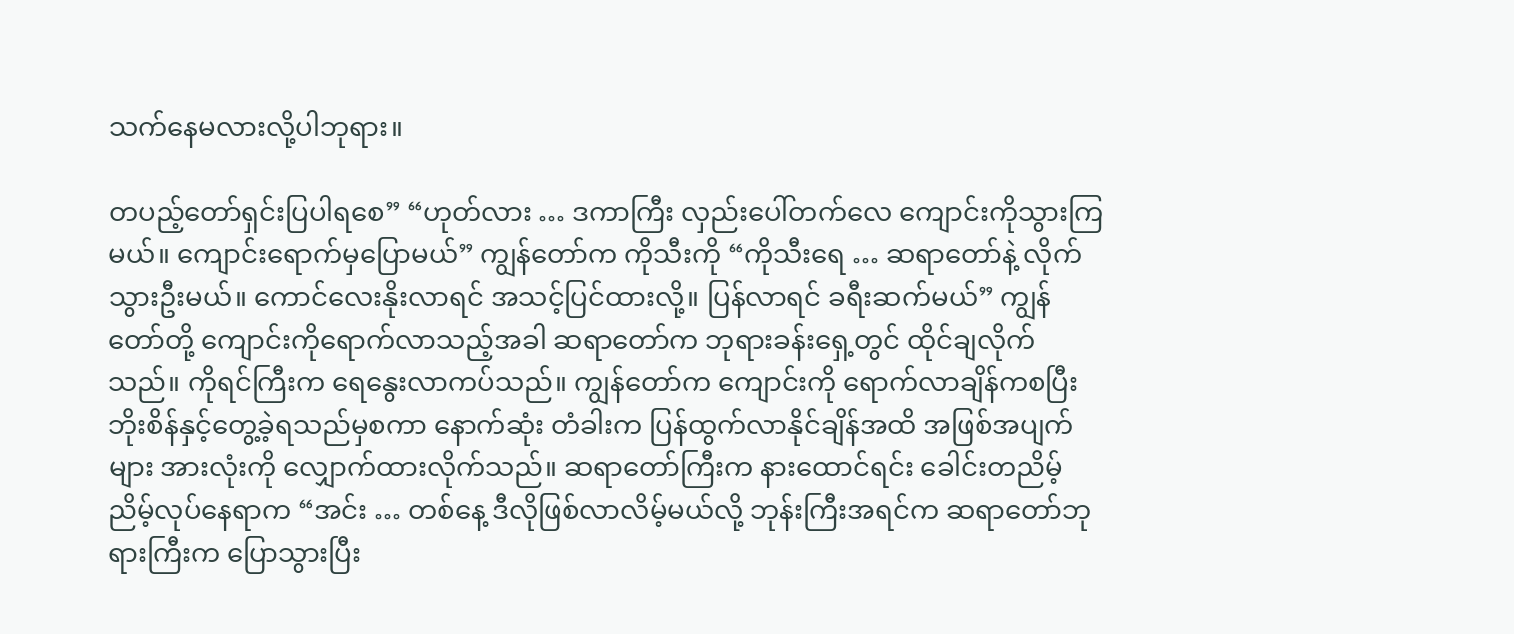သက်နေမလားလို့ပါဘုရား။

တပည့်တော်ရှင်းပြပါရစေ” “ဟုတ်လား … ဒကာကြီး လှည်းပေါ်တက်လေ ကျောင်းကိုသွားကြမယ်။ ကျောင်းရောက်မှပြောမယ်” ကျွန်တော်က ကိုသီးကို “ကိုသီးရေ … ဆရာတော်နဲ့ လိုက်သွားဦးမယ်။ ကောင်လေးနိုးလာရင် အသင့်ပြင်ထားလို့။ ပြန်လာရင် ခရီးဆက်မယ်” ကျွန်တော်တို့ ကျောင်းကိုရောက်လာသည့်အခါ ဆရာတော်က ဘုရားခန်းရှေ့တွင် ထိုင်ချလိုက်သည်။ ကိုရင်ကြီးက ရေနွေးလာကပ်သည်။ ကျွန်တော်က ကျောင်းကို ရောက်လာချိန်ကစပြီး ဘိုးစိန်နှင့်တွေ့ခဲ့ရသည်မှစကာ နောက်ဆုံး တံခါးက ပြန်ထွက်လာနိုင်ချိန်အထိ အဖြစ်အပျက်များ အားလုံးကို လျှောက်ထားလိုက်သည်။ ဆရာတော်ကြီးက နားထောင်ရင်း ခေါင်းတညိမ့်ညိမ့်လုပ်နေရာက “အင်း … တစ်နေ့ ဒီလိုဖြစ်လာလိမ့်မယ်လို့ ဘုန်းကြီးအရင်က ဆရာတော်ဘုရားကြီးက ပြောသွားပြီး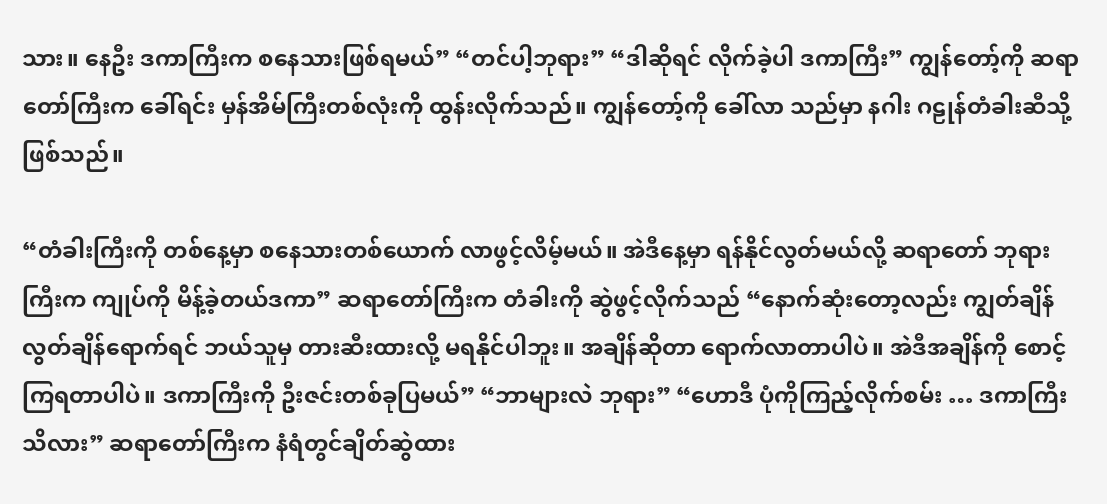သား။ နေဦး ဒကာကြီးက စနေသားဖြစ်ရမယ်” “တင်ပါ့ဘုရား” “ဒါဆိုရင် လိုက်ခဲ့ပါ ဒကာကြီး” ကျွန်တော့်ကို ဆရာတော်ကြီးက ခေါ်ရင်း မှန်အိမ်ကြီးတစ်လုံးကို ထွန်းလိုက်သည်။ ကျွန်တော့်ကို ခေါ်လာ သည်မှာ နဂါး ဂဠုန်တံခါးဆီသို့ဖြစ်သည်။

“တံခါးကြီးကို တစ်နေ့မှာ စနေသားတစ်ယောက် လာဖွင့်လိမ့်မယ်။ အဲဒီနေ့မှာ ရန်နိုင်လွတ်မယ်လို့ ဆရာတော် ဘုရားကြီးက ကျုပ်ကို မိန့်ခဲ့တယ်ဒကာ” ဆရာတော်ကြီးက တံခါးကို ဆွဲဖွင့်လိုက်သည် “နောက်ဆုံးတော့လည်း ကျွတ်ချိန် လွတ်ချိန်ရောက်ရင် ဘယ်သူမှ တားဆီးထားလို့ မရနိုင်ပါဘူး။ အချိန်ဆိုတာ ရောက်လာတာပါပဲ။ အဲဒီအချိန်ကို စောင့်ကြရတာပါပဲ။ ဒကာကြီးကို ဦးဇင်းတစ်ခုပြမယ်” “ဘာများလဲ ဘုရား” “ဟောဒီ ပုံကိုကြည့်လိုက်စမ်း … ဒကာကြီးသိလား” ဆရာတော်ကြီးက နံရံတွင်ချိတ်ဆွဲထား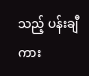သည့် ပန်းချီကား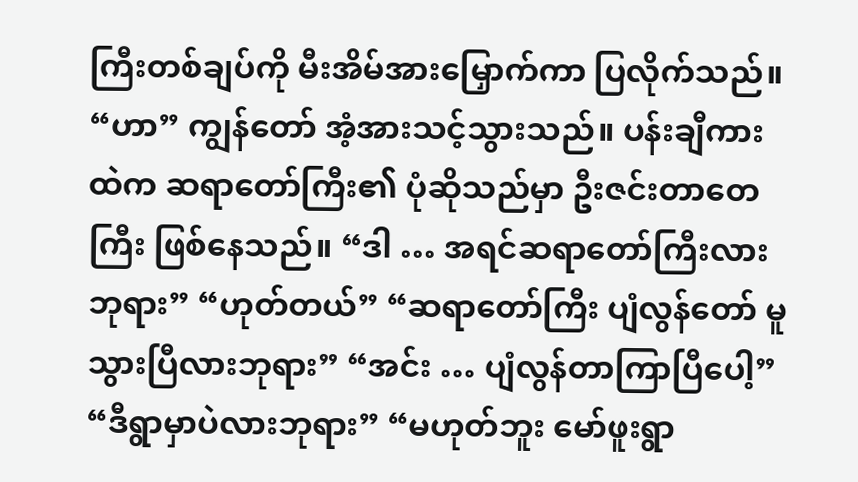ကြီးတစ်ချပ်ကို မီးအိမ်အားမြှောက်ကာ ပြလိုက်သည်။ “ဟာ” ကျွန်တော် အံ့အားသင့်သွားသည်။ ပန်းချီကားထဲက ဆရာတော်ကြီး၏ ပုံဆိုသည်မှာ ဦးဇင်းတာတေကြီး ဖြစ်နေသည်။ “ဒါ … အရင်ဆရာတော်ကြီးလားဘုရား” “ဟုတ်တယ်” “ဆရာတော်ကြီး ပျံလွန်တော် မူသွားပြီလားဘုရား” “အင်း … ပျံလွန်တာကြာပြီပေါ့” “ဒီရွာမှာပဲလားဘုရား” “မဟုတ်ဘူး မော်ဖူးရွာ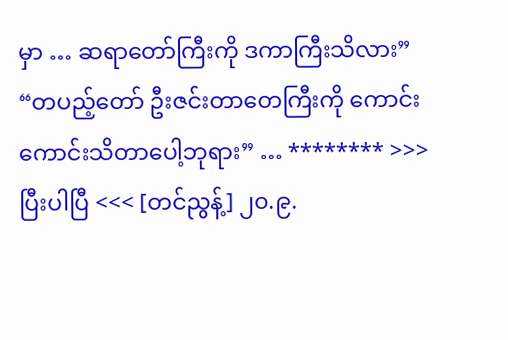မှာ … ဆရာတော်ကြီးကို ဒကာကြီးသိလား” “တပည့်တော် ဦးဇင်းတာတေကြီးကို ကောင်းကောင်းသိတာပေါ့ဘုရား” … ******** >>> ပြီးပါပြီ <<< [တင်ညွန့်] ၂၀.၉.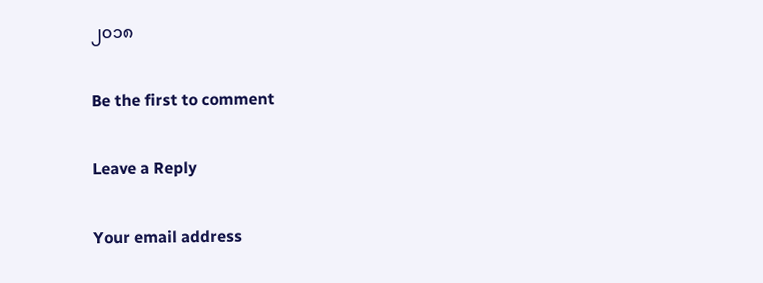၂၀၁၈

Be the first to comment

Leave a Reply

Your email address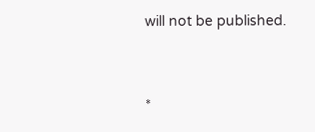will not be published.


*